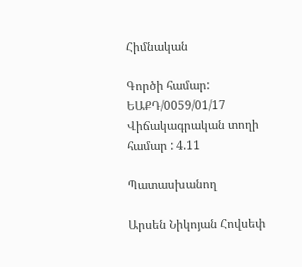Հիմնական

Գործի համար: ԵԱՔԴ/0059/01/17
Վիճակագրական տողի համար : 4.11

Պատասխանող

Արսեն Նիկոյան Հովսեփ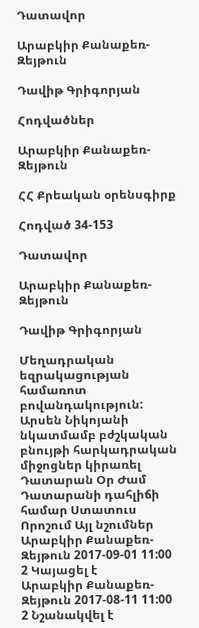Դատավոր

Արաբկիր Քանաքեռ-Զեյթուն

Դավիթ Գրիգորյան

Հոդվածներ

Արաբկիր Քանաքեռ-Զեյթուն

ՀՀ Քրեական օրենսգիրք

Հոդված 34-153

Դատավոր

Արաբկիր Քանաքեռ-Զեյթուն

Դավիթ Գրիգորյան

Մեղադրական եզրակացության համառոտ բովանդակություն: Արսեն Նիկոյանի նկատմամբ բժշկական բնույթի հարկադրական միջոցներ կիրառել
Դատարան Օր Ժամ Դատարանի դահլիճի համար Ստատուս Որոշում Այլ նշումներ
Արաբկիր Քանաքեռ-Զեյթուն 2017-09-01 11:00 2 Կայացել է
Արաբկիր Քանաքեռ-Զեյթուն 2017-08-11 11:00 2 Նշանակվել է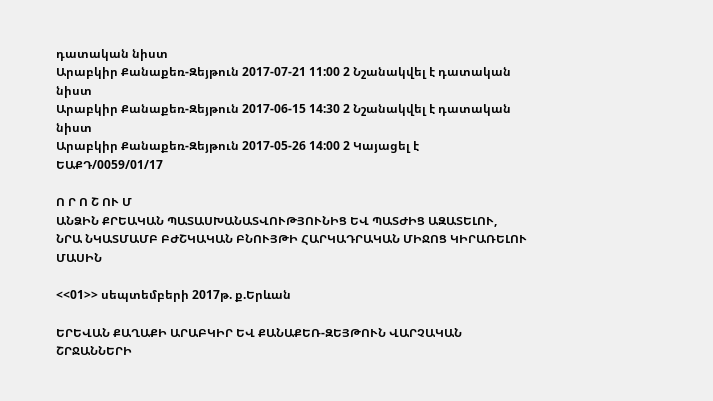դատական նիստ
Արաբկիր Քանաքեռ-Զեյթուն 2017-07-21 11:00 2 Նշանակվել է դատական նիստ
Արաբկիր Քանաքեռ-Զեյթուն 2017-06-15 14:30 2 Նշանակվել է դատական նիստ
Արաբկիր Քանաքեռ-Զեյթուն 2017-05-26 14:00 2 Կայացել է
ԵԱՔԴ/0059/01/17

Ո Ր Ո Շ ՈՒ Մ
ԱՆՁԻՆ ՔՐԵԱԿԱՆ ՊԱՏԱՍԽԱՆԱՏՎՈՒԹՅՈՒՆԻՑ ԵՎ ՊԱՏԺԻՑ ԱԶԱՏԵԼՈՒ,
ՆՐԱ ՆԿԱՏՄԱՄԲ ԲԺՇԿԱԿԱՆ ԲՆՈՒՅԹԻ ՀԱՐԿԱԴՐԱԿԱՆ ՄԻՋՈՑ ԿԻՐԱՌԵԼՈՒ ՄԱՍԻՆ

<<01>> սեպտեմբերի 2017թ. ք.Երևան

ԵՐԵՎԱՆ ՔԱՂԱՔԻ ԱՐԱԲԿԻՐ ԵՎ ՔԱՆԱՔԵՌ-ԶԵՅԹՈՒՆ ՎԱՐՉԱԿԱՆ ՇՐՋԱՆՆԵՐԻ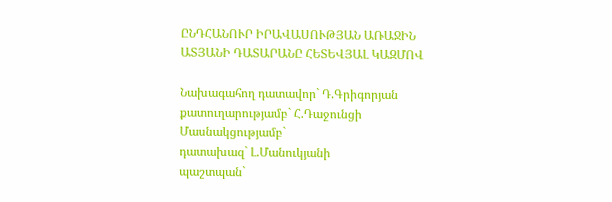ԸՆԴՀԱՆՈՒՐ ԻՐԱՎԱՍՈՒԹՅԱՆ ԱՌԱՋԻՆ ԱՏՅԱՆԻ ԴԱՏԱՐԱՆԸ ՀԵՏԵՎՅԱԼ ԿԱԶՄՈՎ

Նախագահող դատավոր` Դ.Գրիգորյան
քատուղարությամբ` Հ.Դաջունցի
Մասնակցությամբ`
դատախազ` Լ.Մանուկյանի
պաշտպան`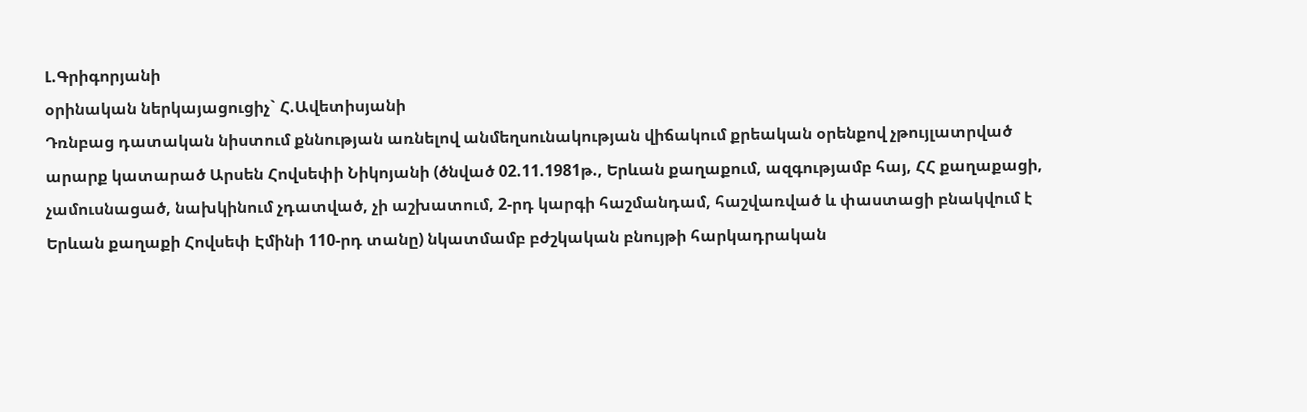Լ.Գրիգորյանի
օրինական ներկայացուցիչ` Հ.Ավետիսյանի
Դռնբաց դատական նիստում քննության առնելով անմեղսունակության վիճակում քրեական օրենքով չթույլատրված արարք կատարած Արսեն Հովսեփի Նիկոյանի (ծնված 02.11.1981թ., Երևան քաղաքում, ազգությամբ հայ, ՀՀ քաղաքացի, չամուսնացած, նախկինում չդատված, չի աշխատում, 2-րդ կարգի հաշմանդամ, հաշվառված և փաստացի բնակվում է Երևան քաղաքի Հովսեփ Էմինի 110-րդ տանը) նկատմամբ բժշկական բնույթի հարկադրական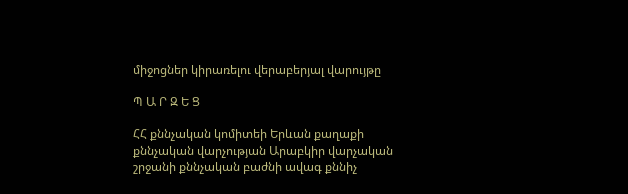միջոցներ կիրառելու վերաբերյալ վարույթը

Պ Ա Ր Զ Ե Ց

ՀՀ քննչական կոմիտեի Երևան քաղաքի քննչական վարչության Արաբկիր վարչական շրջանի քննչական բաժնի ավագ քննիչ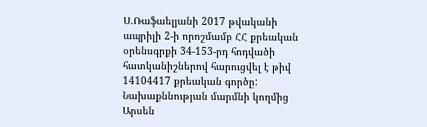Ս.Ռաֆաելյանի 2017 թվականի ապրիլի 2-ի որոշմամբ ՀՀ քրեական օրենսգրքի 34-153-րդ հոդվածի հատկանիշներով հարուցվել է թիվ 14104417 քրեական գործը:
Նախաքննության մարմնի կողմից Արսեն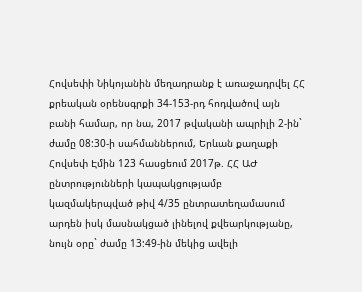Հովսեփի Նիկոյանին մեղադրանք է առաջադրվել ՀՀ քրեական օրենսգրքի 34-153-րդ հոդվածով այն բանի համար, որ նա, 2017 թվականի ապրիլի 2-ին` ժամը 08:30-ի սահմաններում, Երևան քաղաքի Հովսեփ Էմին 123 հասցեում 2017թ. ՀՀ ԱԺ ընտրությունների կապակցությամբ կազմակերպված թիվ 4/35 ընտրատեղամասում արդեն իսկ մասնակցած լինելով քվեարկությանը, նույն օրը` ժամը 13:49-ին մեկից ավելի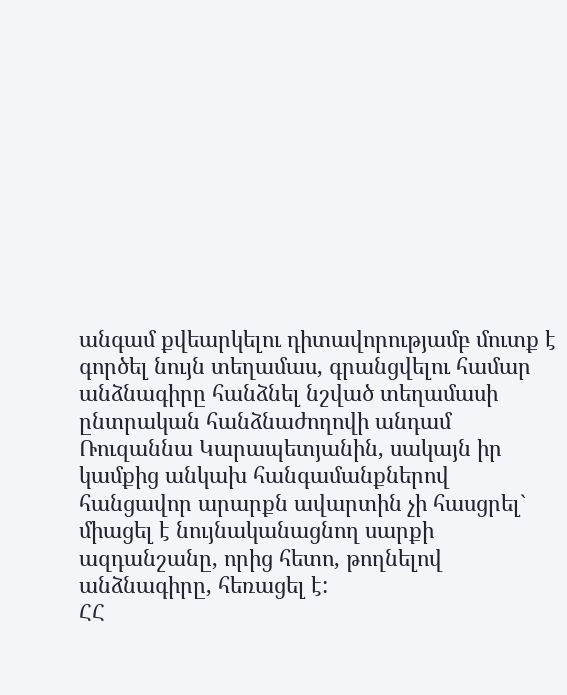անգամ քվեարկելու դիտավորությամբ մուտք է գործել նույն տեղամաս, գրանցվելու համար անձնագիրը հանձնել նշված տեղամասի ընտրական հանձնաժողովի անդամ Ռուզաննա Կարապետյանին, սակայն իր կամքից անկախ հանգամանքներով հանցավոր արարքն ավարտին չի հասցրել` միացել է նույնականացնող սարքի ազդանշանը, որից հետո, թողնելով անձնագիրը, հեռացել է:
ՀՀ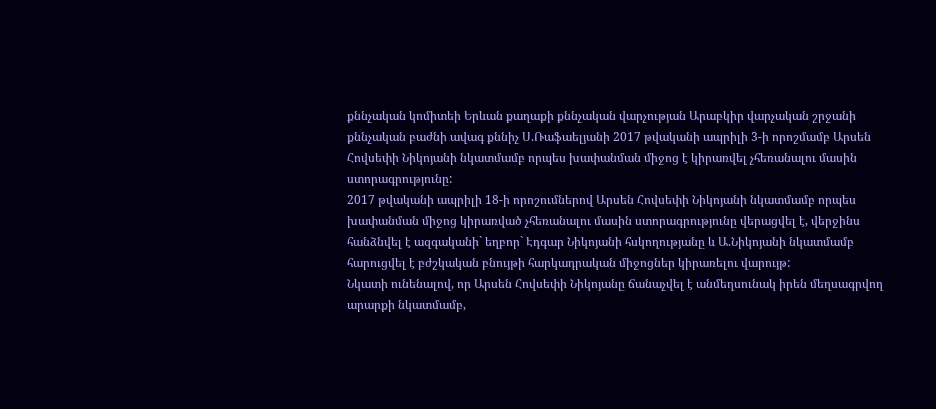քննչական կոմիտեի Երևան քաղաքի քննչական վարչության Արաբկիր վարչական շրջանի քննչական բաժնի ավագ քննիչ Ս.Ռաֆաելյանի 2017 թվականի ապրիլի 3-ի որոշմամբ Արսեն Հովսեփի Նիկոյանի նկատմամբ որպես խափանման միջոց է կիրառվել չհեռանալու մասին ստորագրությունը:
2017 թվականի ապրիլի 18-ի որոշումներով Արսեն Հովսեփի Նիկոյանի նկատմամբ որպես խափանման միջոց կիրառված չհեռանալու մասին ստորագրությունը վերացվել է, վերջինս հանձնվել է ազգականի` եղբոր` Էդգար Նիկոյանի հսկողությանը և Ա.Նիկոյանի նկատմամբ հարուցվել է բժշկական բնույթի հարկադրական միջոցներ կիրառելու վարույթ:
Նկատի ունենալով, որ Արսեն Հովսեփի Նիկոյանը ճանաչվել է անմեղսունակ իրեն մեղսագրվող արարքի նկատմամբ,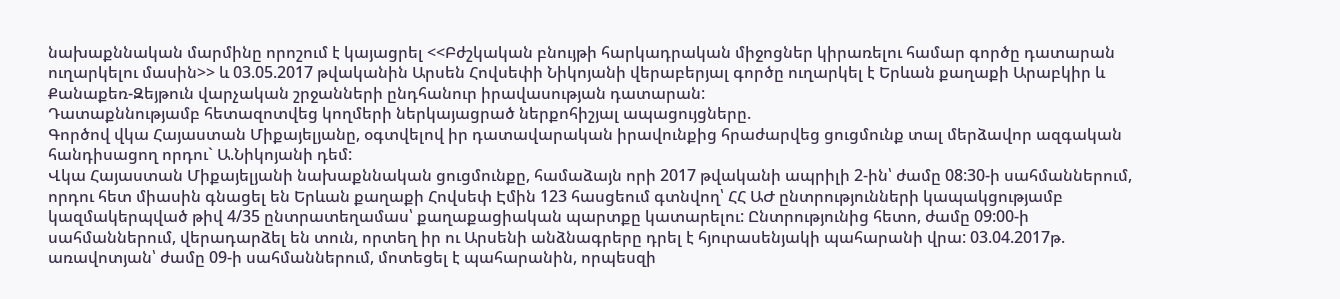նախաքննական մարմինը որոշում է կայացրել <<Բժշկական բնույթի հարկադրական միջոցներ կիրառելու համար գործը դատարան ուղարկելու մասին>> և 03.05.2017 թվականին Արսեն Հովսեփի Նիկոյանի վերաբերյալ գործը ուղարկել է Երևան քաղաքի Արաբկիր և Քանաքեռ-Զեյթուն վարչական շրջանների ընդհանուր իրավասության դատարան:
Դատաքննությամբ հետազոտվեց կողմերի ներկայացրած ներքոհիշյալ ապացույցները.
Գործով վկա Հայաստան Միքայելյանը, օգտվելով իր դատավարական իրավունքից հրաժարվեց ցուցմունք տալ մերձավոր ազգական հանդիսացող որդու` Ա.Նիկոյանի դեմ:
Վկա Հայաստան Միքայելյանի նախաքննական ցուցմունքը, համաձայն որի 2017 թվականի ապրիլի 2-ին՝ ժամը 08:30-ի սահմաններում, որդու հետ միասին գնացել են Երևան քաղաքի Հովսեփ Էմին 123 հասցեում գտնվող՝ ՀՀ ԱԺ ընտրությունների կապակցությամբ կազմակերպված թիվ 4/35 ընտրատեղամաս՝ քաղաքացիական պարտքը կատարելու: Ընտրությունից հետո, ժամը 09:00-ի սահմաններում, վերադարձել են տուն, որտեղ իր ու Արսենի անձնագրերը դրել է հյուրասենյակի պահարանի վրա: 03.04.2017թ. առավոտյան՝ ժամը 09-ի սահմաններում, մոտեցել է պահարանին, որպեսզի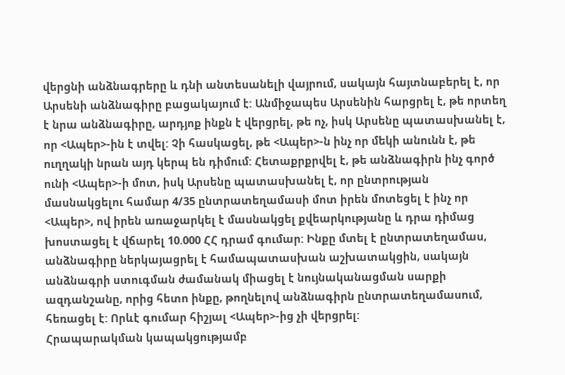վերցնի անձնագրերը և դնի անտեսանելի վայրում, սակայն հայտնաբերել է, որ Արսենի անձնագիրը բացակայում է: Անմիջապես Արսենին հարցրել է, թե որտեղ է նրա անձնագիրը, արդյոք ինքն է վերցրել, թե ոչ, իսկ Արսենը պատասխանել է, որ <Ապեր>-ին է տվել: Չի հասկացել, թե <Ապեր>-ն ինչ որ մեկի անունն է, թե ուղղակի նրան այդ կերպ են դիմում: Հետաքրքրվել է, թե անձնագիրն ինչ գործ ունի <Ապեր>-ի մոտ, իսկ Արսենը պատասխանել է, որ ընտրության մասնակցելու համար 4/35 ընտրատեղամասի մոտ իրեն մոտեցել է ինչ որ <Ապեր>, ով իրեն առաջարկել է մասնակցել քվեարկությանը և դրա դիմաց խոստացել է վճարել 10.000 ՀՀ դրամ գումար: Ինքը մտել է ընտրատեղամաս, անձնագիրը ներկայացրել է համապատասխան աշխատակցին, սակայն անձնագրի ստուգման ժամանակ միացել է նույնականացման սարքի ազդանշանը, որից հետո ինքը, թողնելով անձնագիրն ընտրատեղամասում, հեռացել է: Որևէ գումար հիշյալ <Ապեր>-ից չի վերցրել:
Հրապարակման կապակցությամբ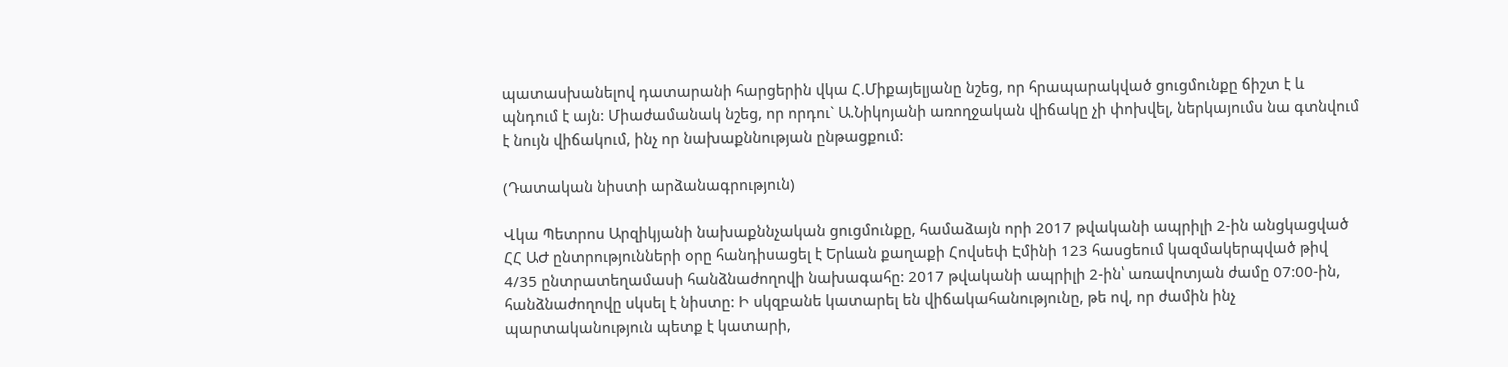պատասխանելով դատարանի հարցերին վկա Հ.Միքայելյանը նշեց, որ հրապարակված ցուցմունքը ճիշտ է և պնդում է այն: Միաժամանակ նշեց, որ որդու` Ա.Նիկոյանի առողջական վիճակը չի փոխվել, ներկայումս նա գտնվում է նույն վիճակում, ինչ որ նախաքննության ընթացքում:

(Դատական նիստի արձանագրություն)

Վկա Պետրոս Արզիկյանի նախաքննչական ցուցմունքը, համաձայն որի 2017 թվականի ապրիլի 2-ին անցկացված ՀՀ ԱԺ ընտրությունների օրը հանդիսացել է Երևան քաղաքի Հովսեփ Էմինի 123 հասցեում կազմակերպված թիվ 4/35 ընտրատեղամասի հանձնաժողովի նախագահը: 2017 թվականի ապրիլի 2-ին՝ առավոտյան ժամը 07:00-ին, հանձնաժողովը սկսել է նիստը: Ի սկզբանե կատարել են վիճակահանությունը, թե ով, որ ժամին ինչ պարտականություն պետք է կատարի,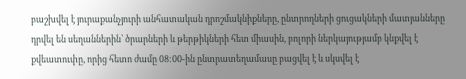բաշխվել է յուրաքանչյուրի անհատական դրոշմակնիքները, ընտրողների ցուցակների մատյանները դրվել են սեղաններին՝ ծրարների և թերթիկների հետ միասին, բոլորի ներկայությամբ կնքվել է քվեատուփը, որից հետո ժամը 08:00-ին ընտրատեղամասը բացվել է և սկսվել է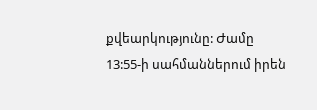քվեարկությունը: Ժամը 13:55-ի սահմաններում իրեն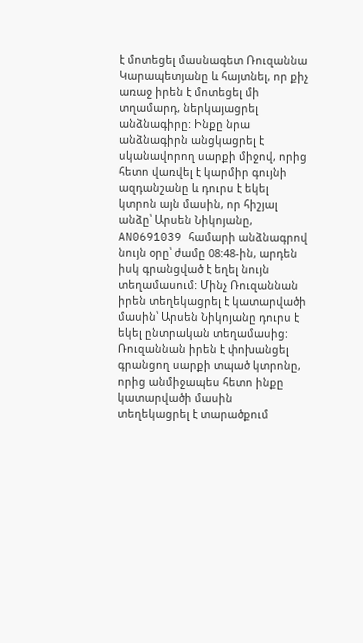է մոտեցել մասնագետ Ռուզաննա Կարապետյանը և հայտնել, որ քիչ առաջ իրեն է մոտեցել մի տղամարդ, ներկայացրել անձնագիրը: Ինքը նրա անձնագիրն անցկացրել է սկանավորող սարքի միջով, որից հետո վառվել է կարմիր գույնի ազդանշանը և դուրս է եկել կտրոն այն մասին, որ հիշյալ անձը՝ Արսեն Նիկոյանը, AN0691039 համարի անձնագրով նույն օրը՝ ժամը 08:48-ին, արդեն իսկ գրանցված է եղել նույն տեղամասում: Մինչ Ռուզաննան իրեն տեղեկացրել է կատարվածի մասին՝ Արսեն Նիկոյանը դուրս է եկել ընտրական տեղամասից: Ռուզաննան իրեն է փոխանցել գրանցող սարքի տպած կտրոնը, որից անմիջապես հետո ինքը կատարվածի մասին տեղեկացրել է տարածքում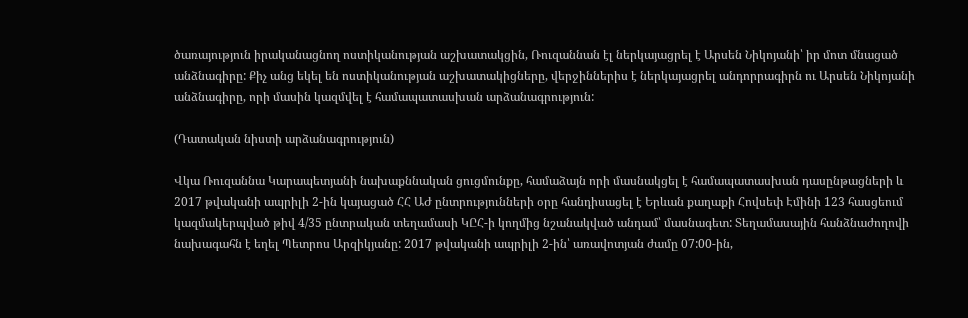ծառայություն իրականացնող ոստիկանության աշխատակցին, Ռուզաննան էլ ներկայացրել է Արսեն Նիկոյանի՝ իր մոտ մնացած անձնագիրը: Քիչ անց եկել են ոստիկանության աշխատակիցները, վերջիններիս է ներկայացրել անդորրագիրն ու Արսեն Նիկոյանի անձնագիրը, որի մասին կազմվել է համապատասխան արձանագրություն:

(Դատական նիստի արձանագրություն)

Վկա Ռուզաննա Կարապետյանի նախաքննական ցուցմունքը, համաձայն որի մասնակցել է համապատասխան դասընթացների և 2017 թվականի ապրիլի 2-ին կայացած ՀՀ ԱԺ ընտրությունների օրը հանդիսացել է Երևան քաղաքի Հովսեփ Էմինի 123 հասցեում կազմակերպված թիվ 4/35 ընտրական տեղամասի ԿԸՀ-ի կողմից նշանակված անդամ՝ մասնագետ: Տեղամասային հանձնաժողովի նախագահն է եղել Պետրոս Արզիկյանը: 2017 թվականի ապրիլի 2-ին՝ առավոտյան ժամը 07:00-ին,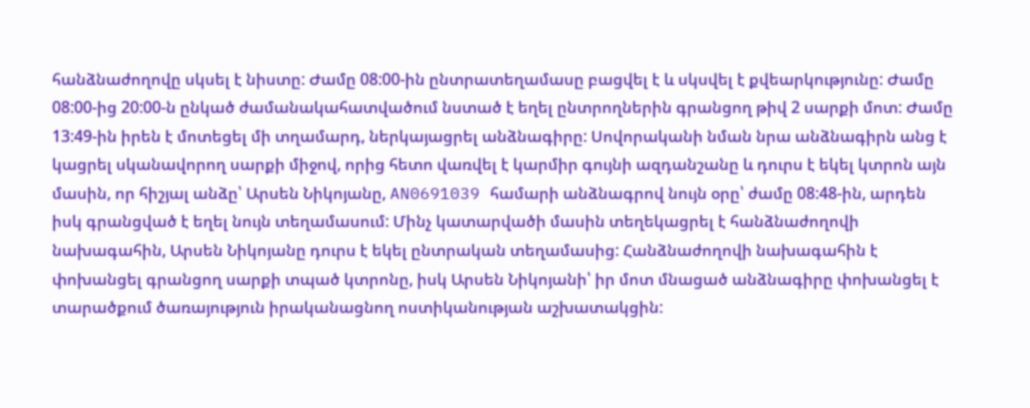հանձնաժողովը սկսել է նիստը: Ժամը 08:00-ին ընտրատեղամասը բացվել է և սկսվել է քվեարկությունը: Ժամը 08:00-ից 20:00-ն ընկած ժամանակահատվածում նստած է եղել ընտրողներին գրանցող թիվ 2 սարքի մոտ: Ժամը 13:49-ին իրեն է մոտեցել մի տղամարդ, ներկայացրել անձնագիրը: Սովորականի նման նրա անձնագիրն անց է կացրել սկանավորող սարքի միջով, որից հետո վառվել է կարմիր գույնի ազդանշանը և դուրս է եկել կտրոն այն մասին, որ հիշյալ անձը՝ Արսեն Նիկոյանը, AN0691039 համարի անձնագրով նույն օրը՝ ժամը 08:48-ին, արդեն իսկ գրանցված է եղել նույն տեղամասում: Մինչ կատարվածի մասին տեղեկացրել է հանձնաժողովի նախագահին, Արսեն Նիկոյանը դուրս է եկել ընտրական տեղամասից: Հանձնաժողովի նախագահին է փոխանցել գրանցող սարքի տպած կտրոնը, իսկ Արսեն Նիկոյանի՝ իր մոտ մնացած անձնագիրը փոխանցել է տարածքում ծառայություն իրականացնող ոստիկանության աշխատակցին: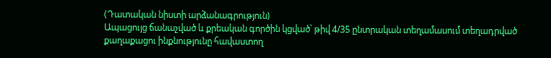(Դատական նիստի արձանագրություն)
Ապացույց ճանաչված և քրեական գործին կցված՝ թիվ 4/35 ընտրական տեղամասում տեղադրված քաղաքացու ինքնությունը հավաստող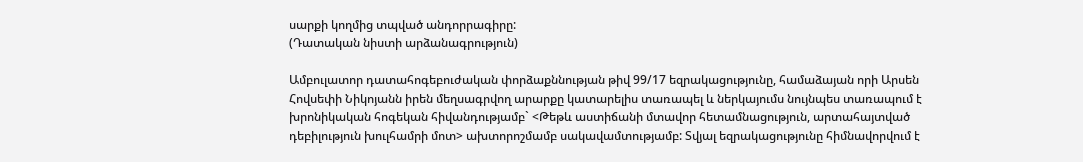սարքի կողմից տպված անդորրագիրը:
(Դատական նիստի արձանագրություն)

Ամբուլատոր դատահոգեբուժական փորձաքննության թիվ 99/17 եզրակացությունը, համաձայան որի Արսեն Հովսեփի Նիկոյանն իրեն մեղսագրվող արարքը կատարելիս տառապել և ներկայումս նույնպես տառապում է խրոնիկական հոգեկան հիվանդությամբ` <Թեթև աստիճանի մտավոր հետամնացություն, արտահայտված դեբիլություն խուլհամրի մոտ> ախտորոշմամբ սակավամտությամբ: Տվյալ եզրակացությունը հիմնավորվում է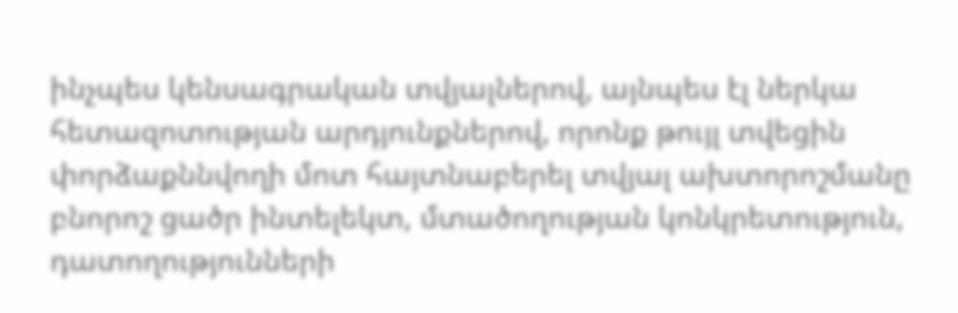ինչպես կենսագրական տվյալներով, այնպես էլ ներկա հետազոտության արդյունքներով, որոնք թույլ տվեցին փորձաքննվողի մոտ հայտնաբերել տվյալ ախտորոշմանը բնորոշ ցածր ինտելեկտ, մտածողության կոնկրետություն, դատողությունների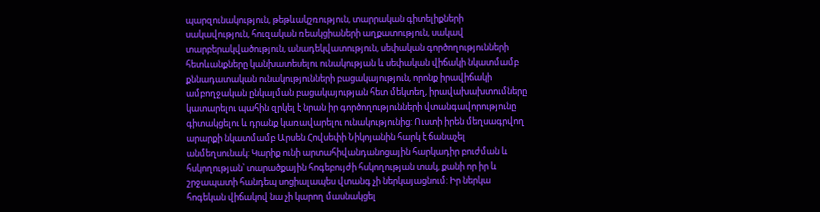պարզունակություն, թեթևակշռություն, տարրական գիտելիքների սակավություն, հուզական ռեակցիաների աղքատություն, սակավ տարբերակվածություն, անադեկվատություն, սեփական գործողությունների հետևանքները կանխատեսելու ունակության և սեփական վիճակի նկատմամբ քննադատական ունակությունների բացակայություն, որոնք իրավիճակի ամբողջական ընկալման բացակայության հետ մեկտեղ, իրավախախտումները կատարելու պահին զրկել է նրան իր գործողությունների վտանգավորությունը գիտակցելու և դրանք կառավարելու ունակությունից: Ուստի իրեն մեղսագրվող արարքի նկատմամբ Արսեն Հովսեփի Նիկոյանին հարկ է ճանաչել անմեղսունակ: Կարիք ունի արտահիվանդանոցային հարկադիր բուժման և հսկողության՝ տարածքային հոգեբույժի հսկողության տակ, քանի որ իր և շրջապատի հանդեպ սոցիալապես վտանգ չի ներկայացնում: Իր ներկա հոգեկան վիճակով նա չի կարող մասնակցել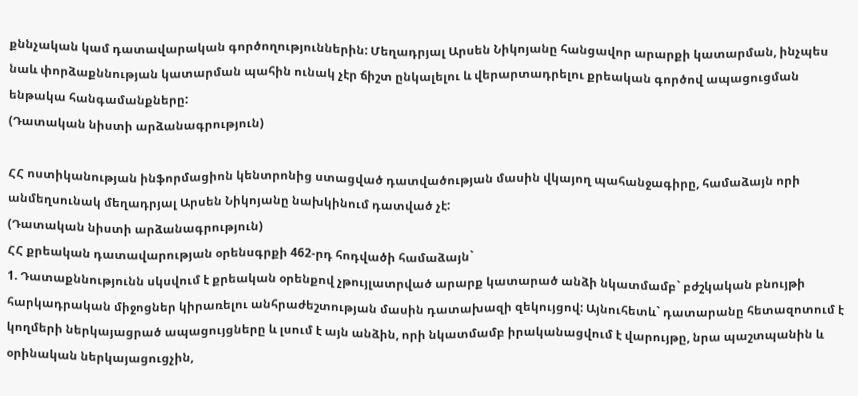քննչական կամ դատավարական գործողություններին: Մեղադրյալ Արսեն Նիկոյանը հանցավոր արարքի կատարման, ինչպես նաև փորձաքննության կատարման պահին ունակ չէր ճիշտ ընկալելու և վերարտադրելու քրեական գործով ապացուցման ենթակա հանգամանքները:
(Դատական նիստի արձանագրություն)

ՀՀ ոստիկանության ինֆորմացիոն կենտրոնից ստացված դատվածության մասին վկայող պահանջագիրը, համաձայն որի անմեղսունակ մեղադրյալ Արսեն Նիկոյանը նախկինում դատված չէ:
(Դատական նիստի արձանագրություն)
ՀՀ քրեական դատավարության օրենսգրքի 462-րդ հոդվածի համաձայն`
1. Դատաքննությունն սկսվում է քրեական օրենքով չթույլատրված արարք կատարած անձի նկատմամբ` բժշկական բնույթի հարկադրական միջոցներ կիրառելու անհրաժեշտության մասին դատախազի զեկույցով: Այնուհետև` դատարանը հետազոտում է կողմերի ներկայացրած ապացույցները և լսում է այն անձին, որի նկատմամբ իրականացվում է վարույթը, նրա պաշտպանին և օրինական ներկայացուցչին,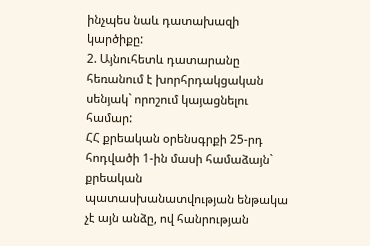ինչպես նաև դատախազի կարծիքը:
2. Այնուհետև դատարանը հեռանում է խորհրդակցական սենյակ` որոշում կայացնելու համար:
ՀՀ քրեական օրենսգրքի 25-րդ հոդվածի 1-ին մասի համաձայն` քրեական պատասխանատվության ենթակա չէ այն անձը, ով հանրության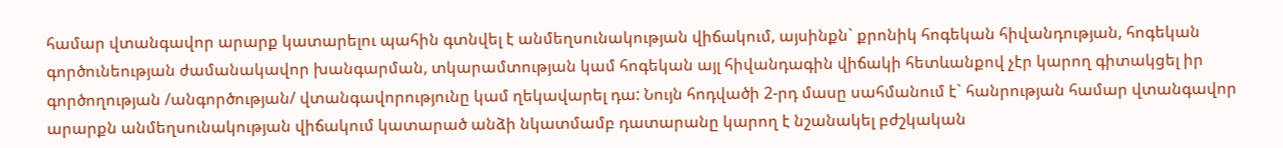համար վտանգավոր արարք կատարելու պահին գտնվել է անմեղսունակության վիճակում, այսինքն` քրոնիկ հոգեկան հիվանդության, հոգեկան գործունեության ժամանակավոր խանգարման, տկարամտության կամ հոգեկան այլ հիվանդագին վիճակի հետևանքով չէր կարող գիտակցել իր գործողության /անգործության/ վտանգավորությունը կամ ղեկավարել դա: Նույն հոդվածի 2-րդ մասը սահմանում է` հանրության համար վտանգավոր արարքն անմեղսունակության վիճակում կատարած անձի նկատմամբ դատարանը կարող է նշանակել բժշկական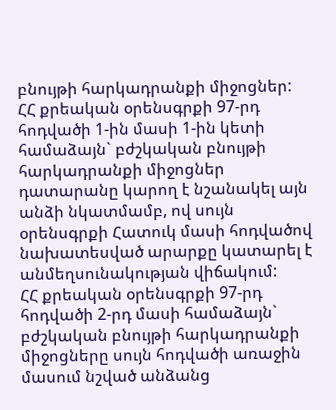բնույթի հարկադրանքի միջոցներ:
ՀՀ քրեական օրենսգրքի 97-րդ հոդվածի 1-ին մասի 1-ին կետի համաձայն` բժշկական բնույթի հարկադրանքի միջոցներ դատարանը կարող է նշանակել այն անձի նկատմամբ, ով սույն օրենսգրքի Հատուկ մասի հոդվածով նախատեսված արարքը կատարել է անմեղսունակության վիճակում:
ՀՀ քրեական օրենսգրքի 97-րդ հոդվածի 2-րդ մասի համաձայն` բժշկական բնույթի հարկադրանքի միջոցները սույն հոդվածի առաջին մասում նշված անձանց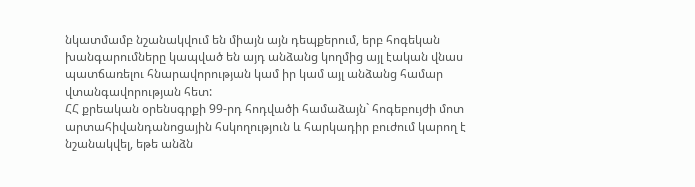նկատմամբ նշանակվում են միայն այն դեպքերում, երբ հոգեկան խանգարումները կապված են այդ անձանց կողմից այլ էական վնաս պատճառելու հնարավորության կամ իր կամ այլ անձանց համար վտանգավորության հետ:
ՀՀ քրեական օրենսգրքի 99-րդ հոդվածի համաձայն` հոգեբույժի մոտ արտահիվանդանոցային հսկողություն և հարկադիր բուժում կարող է նշանակվել, եթե անձն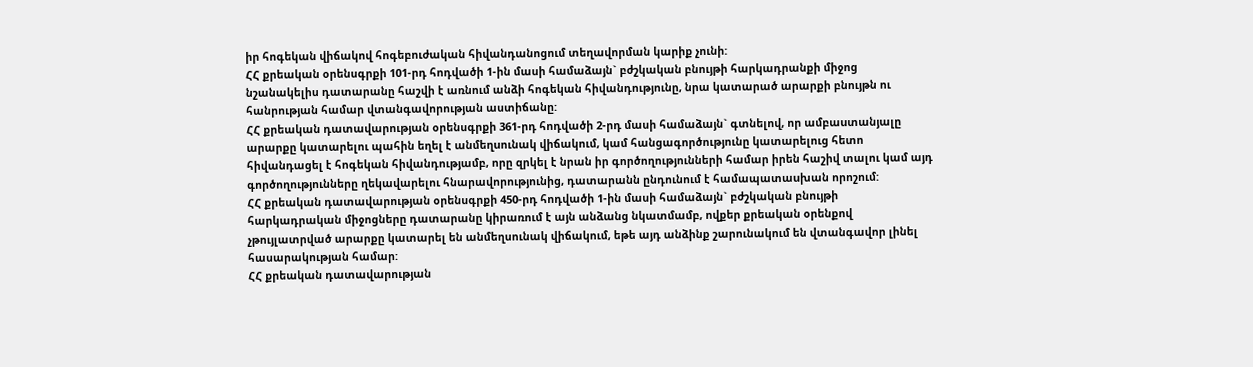իր հոգեկան վիճակով հոգեբուժական հիվանդանոցում տեղավորման կարիք չունի:
ՀՀ քրեական օրենսգրքի 101-րդ հոդվածի 1-ին մասի համաձայն` բժշկական բնույթի հարկադրանքի միջոց նշանակելիս դատարանը հաշվի է առնում անձի հոգեկան հիվանդությունը, նրա կատարած արարքի բնույթն ու հանրության համար վտանգավորության աստիճանը:
ՀՀ քրեական դատավարության օրենսգրքի 361-րդ հոդվածի 2-րդ մասի համաձայն` գտնելով, որ ամբաuտանյալը արարքը կատարելու պահին եղել է անմեղuունակ վիճակում, կամ հանցագործությունը կատարելուց հետո հիվանդացել է հոգեկան հիվանդությամբ, որը զրկել է նրան իր գործողությունների համար իրեն հաշիվ տալու կամ այդ գործողությունները ղեկավարելու հնարավորությունից, դատարանն ընդունում է համապատաuխան որոշում:
ՀՀ քրեական դատավարության օրենսգրքի 450-րդ հոդվածի 1-ին մասի համաձայն` բժշկական բնույթի հարկադրական միջոցները դատարանը կիրառում է այն անձանց նկատմամբ, ովքեր քրեական օրենքով չթույլատրված արարքը կատարել են անմեղսունակ վիճակում, եթե այդ անձինք շարունակում են վտանգավոր լինել հասարակության համար:
ՀՀ քրեական դատավարության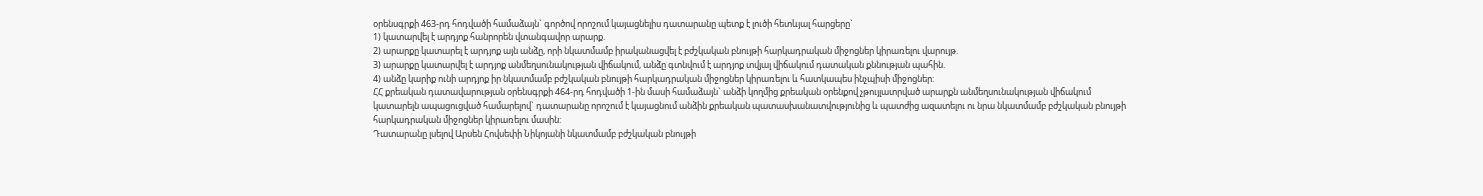օրենսգրքի 463-րդ հոդվածի համաձայն` գործով որոշում կայացնելիս դատարանը պետք է լուծի հետևյալ հարցերը`
1) կատարվել է արդյոք հանրորեն վտանգավոր արարք.
2) արարքը կատարել է արդյոք այն անձը, որի նկատմամբ իրականացվել է բժշկական բնույթի հարկադրական միջոցներ կիրառելու վարույթ.
3) արարքը կատարվել է արդյոք անմեղսունակության վիճակում, անձը գտնվում է արդյոք տվյալ վիճակում դատական քննության պահին.
4) անձը կարիք ունի արդյոք իր նկատմամբ բժշկական բնույթի հարկադրական միջոցներ կիրառելու և հատկապես ինչպիսի միջոցներ:
ՀՀ քրեական դատավարության օրենսգրքի 464-րդ հոդվածի 1-ին մասի համաձայն` անձի կողմից քրեական օրենքով չթույլատրված արարքն անմեղսունակության վիճակում կատարելն ապացուցված համարելով` դատարանը որոշում է կայացնում անձին քրեական պատասխանատվությունից և պատժից ազատելու ու նրա նկատմամբ բժշկական բնույթի հարկադրական միջոցներ կիրառելու մասին:
Դատարանը լսելով Արսեն Հովսեփի Նիկոյանի նկատմամբ բժշկական բնույթի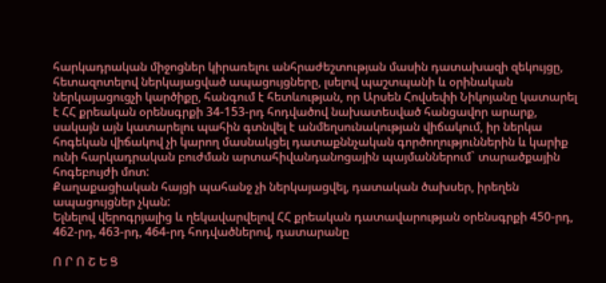հարկադրական միջոցներ կիրառելու անհրաժեշտության մասին դատախազի զեկույցը, հետազոտելով ներկայացված ապացույցները, լսելով պաշտպանի և օրինական ներկայացուցչի կարծիքը, հանգում է հետևության, որ Արսեն Հովսեփի Նիկոյանը կատարել է ՀՀ քրեական օրենսգրքի 34-153-րդ հոդվածով նախատեսված հանցավոր արարք, սակայն այն կատարելու պահին գտնվել է անմեղսունակության վիճակում, իր ներկա հոգեկան վիճակով չի կարող մասնակցել դատաքննչական գործողություններին և կարիք ունի հարկադրական բուժման արտահիվանդանոցային պայմաններում` տարածքային հոգեբույժի մոտ:
Քաղաքացիական հայցի պահանջ չի ներկայացվել, դատական ծախսեր, իրեղեն ապացույցներ չկան:
Ելնելով վերոգրյալից և ղեկավարվելով ՀՀ քրեական դատավարության օրենսգրքի 450-րդ, 462-րդ, 463-րդ, 464-րդ հոդվածներով, դատարանը

Ո Ր Ո Շ Ե Ց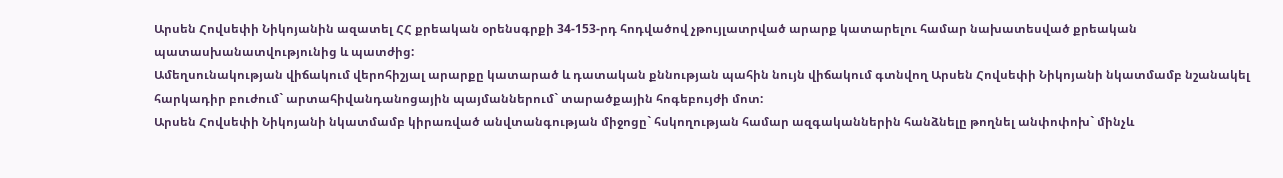Արսեն Հովսեփի Նիկոյանին ազատել ՀՀ քրեական օրենսգրքի 34-153-րդ հոդվածով չթույլատրված արարք կատարելու համար նախատեսված քրեական պատասխանատվությունից և պատժից:
Ամեղսունակության վիճակում վերոհիշյալ արարքը կատարած և դատական քննության պահին նույն վիճակում գտնվող Արսեն Հովսեփի Նիկոյանի նկատմամբ նշանակել հարկադիր բուժում` արտահիվանդանոցային պայմաններում` տարածքային հոգեբույժի մոտ:
Արսեն Հովսեփի Նիկոյանի նկատմամբ կիրառված անվտանգության միջոցը` հսկողության համար ազգականներին հանձնելը թողնել անփոփոխ` մինչև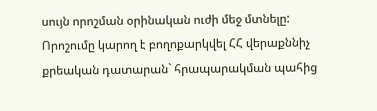սույն որոշման օրինական ուժի մեջ մտնելը:
Որոշումը կարող է բողոքարկվել ՀՀ վերաքննիչ քրեական դատարան` հրապարակման պահից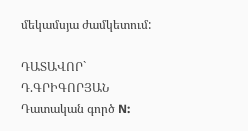մեկամսյա ժամկետում:

ԴԱՏԱՎՈՐ` Դ.ԳՐԻԳՈՐՅԱՆ
Դատական գործ N: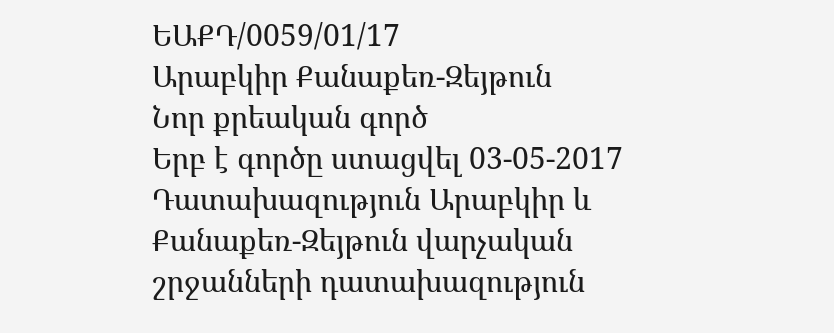ԵԱՔԴ/0059/01/17
Արաբկիր Քանաքեռ-Զեյթուն
Նոր քրեական գործ
Երբ է գործը ստացվել 03-05-2017
Դատախազություն Արաբկիր և Քանաքեռ-Զեյթուն վարչական շրջանների դատախազություն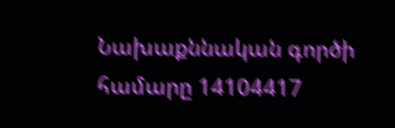Նախաքննական գործի համարը 14104417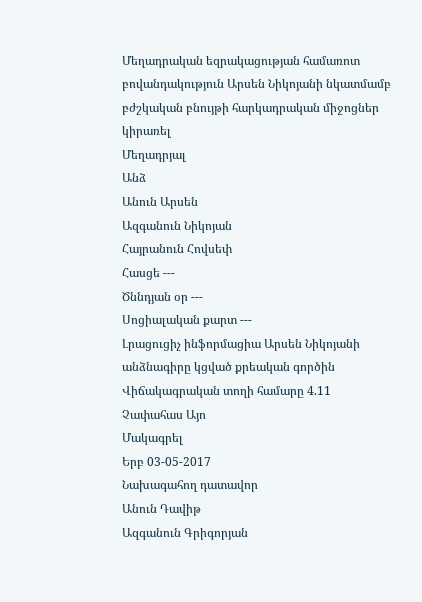Մեղադրական եզրակացության համառոտ բովանդակություն Արսեն Նիկոյանի նկատմամբ բժշկական բնույթի հարկադրական միջոցներ կիրառել
Մեղադրյալ
Անձ
Անուն Արսեն
Ազգանուն Նիկոյան
Հայրանուն Հովսեփ
Հասցե ---
Ծննդյան օր ---
Սոցիալական քարտ ---
Լրացուցիչ ինֆորմացիա Արսեն Նիկոյանի անձնագիրը կցված քրեական գործին
Վիճակագրական տողի համարը 4.11
Չափահաս Այո
Մակագրել
Երբ 03-05-2017
Նախագահող դատավոր
Անուն Դավիթ
Ազգանուն Գրիգորյան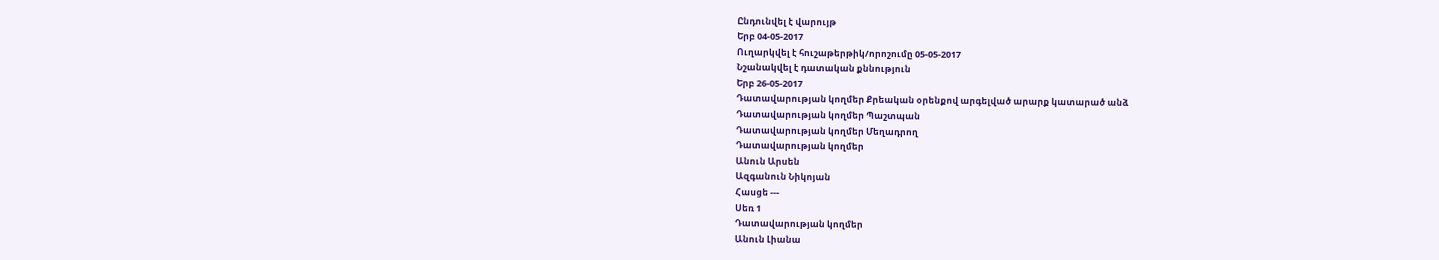Ընդունվել է վարույթ
Երբ 04-05-2017
Ուղարկվել է հուշաթերթիկ/որոշումը 05-05-2017
Նշանակվել է դատական քննություն
Երբ 26-05-2017
Դատավարության կողմեր Քրեական օրենքով արգելված արարք կատարած անձ
Դատավարության կողմեր Պաշտպան
Դատավարության կողմեր Մեղադրող
Դատավարության կողմեր
Անուն Արսեն
Ազգանուն Նիկոյան
Հասցե ---
Սեռ 1
Դատավարության կողմեր
Անուն Լիանա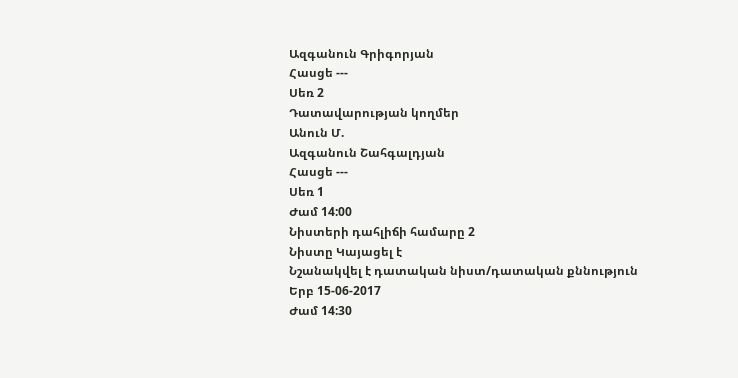Ազգանուն Գրիգորյան
Հասցե ---
Սեռ 2
Դատավարության կողմեր
Անուն Մ.
Ազգանուն Շահգալդյան
Հասցե ---
Սեռ 1
Ժամ 14:00
Նիստերի դահլիճի համարը 2
Նիստը Կայացել է
Նշանակվել է դատական նիստ/դատական քննություն
Երբ 15-06-2017
Ժամ 14:30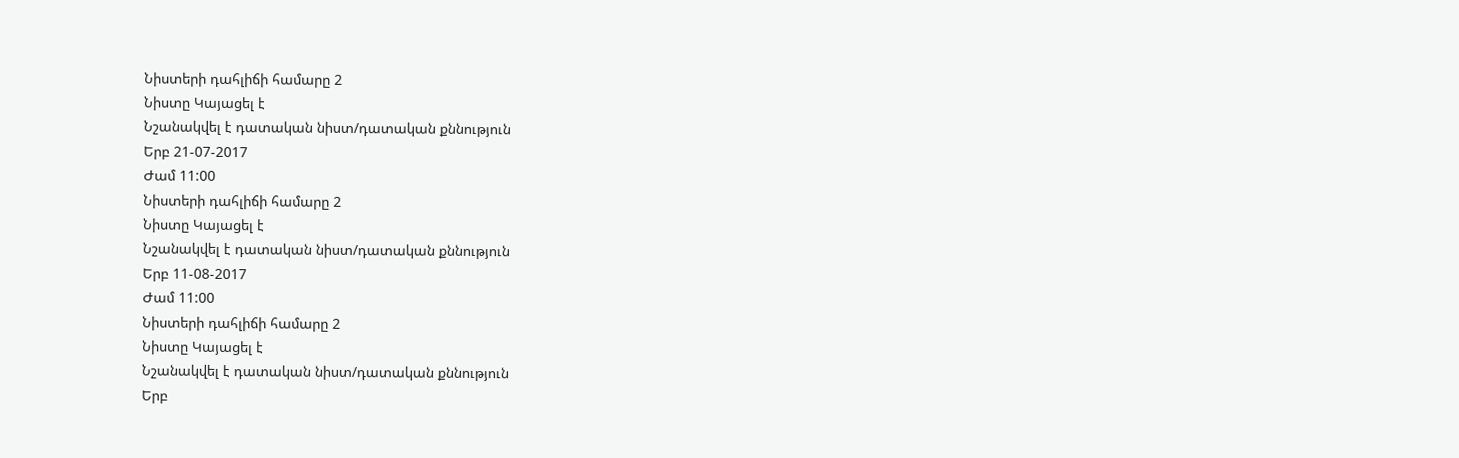Նիստերի դահլիճի համարը 2
Նիստը Կայացել է
Նշանակվել է դատական նիստ/դատական քննություն
Երբ 21-07-2017
Ժամ 11:00
Նիստերի դահլիճի համարը 2
Նիստը Կայացել է
Նշանակվել է դատական նիստ/դատական քննություն
Երբ 11-08-2017
Ժամ 11:00
Նիստերի դահլիճի համարը 2
Նիստը Կայացել է
Նշանակվել է դատական նիստ/դատական քննություն
Երբ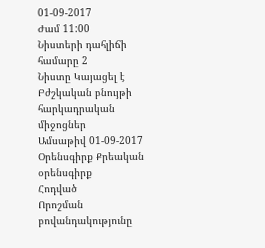01-09-2017
Ժամ 11:00
Նիստերի դահլիճի համարը 2
Նիստը Կայացել է
Բժշկական բնույթի հարկադրական միջոցներ
Ամսաթիվ 01-09-2017
Օրենսգիրք Քրեական օրենսգիրք
Հոդված
Որոշման բովանդակությունը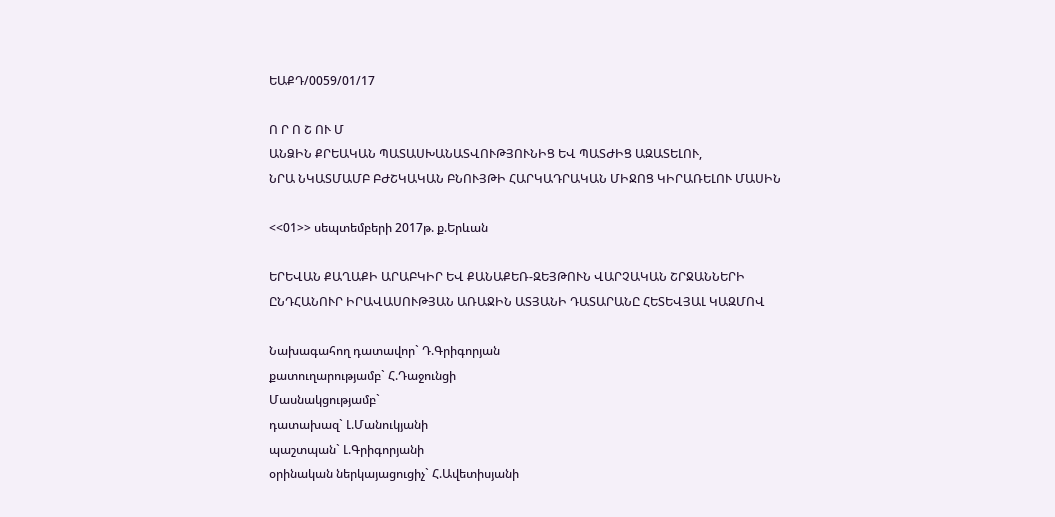ԵԱՔԴ/0059/01/17

Ո Ր Ո Շ ՈՒ Մ
ԱՆՁԻՆ ՔՐԵԱԿԱՆ ՊԱՏԱՍԽԱՆԱՏՎՈՒԹՅՈՒՆԻՑ ԵՎ ՊԱՏԺԻՑ ԱԶԱՏԵԼՈՒ,
ՆՐԱ ՆԿԱՏՄԱՄԲ ԲԺՇԿԱԿԱՆ ԲՆՈՒՅԹԻ ՀԱՐԿԱԴՐԱԿԱՆ ՄԻՋՈՑ ԿԻՐԱՌԵԼՈՒ ՄԱՍԻՆ

<<01>> սեպտեմբերի 2017թ. ք.Երևան

ԵՐԵՎԱՆ ՔԱՂԱՔԻ ԱՐԱԲԿԻՐ ԵՎ ՔԱՆԱՔԵՌ-ԶԵՅԹՈՒՆ ՎԱՐՉԱԿԱՆ ՇՐՋԱՆՆԵՐԻ
ԸՆԴՀԱՆՈՒՐ ԻՐԱՎԱՍՈՒԹՅԱՆ ԱՌԱՋԻՆ ԱՏՅԱՆԻ ԴԱՏԱՐԱՆԸ ՀԵՏԵՎՅԱԼ ԿԱԶՄՈՎ

Նախագահող դատավոր` Դ.Գրիգորյան
քատուղարությամբ` Հ.Դաջունցի
Մասնակցությամբ`
դատախազ` Լ.Մանուկյանի
պաշտպան` Լ.Գրիգորյանի
օրինական ներկայացուցիչ` Հ.Ավետիսյանի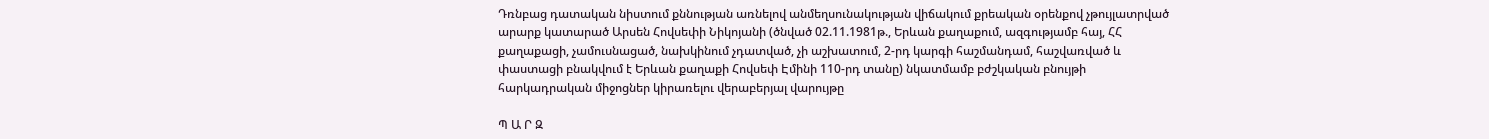Դռնբաց դատական նիստում քննության առնելով անմեղսունակության վիճակում քրեական օրենքով չթույլատրված արարք կատարած Արսեն Հովսեփի Նիկոյանի (ծնված 02.11.1981թ., Երևան քաղաքում, ազգությամբ հայ, ՀՀ քաղաքացի, չամուսնացած, նախկինում չդատված, չի աշխատում, 2-րդ կարգի հաշմանդամ, հաշվառված և փաստացի բնակվում է Երևան քաղաքի Հովսեփ Էմինի 110-րդ տանը) նկատմամբ բժշկական բնույթի հարկադրական միջոցներ կիրառելու վերաբերյալ վարույթը

Պ Ա Ր Զ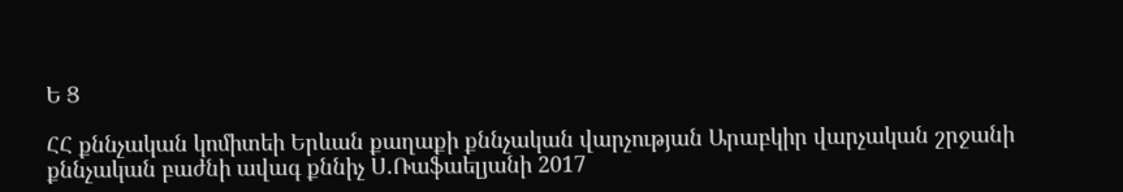Ե Ց

ՀՀ քննչական կոմիտեի Երևան քաղաքի քննչական վարչության Արաբկիր վարչական շրջանի քննչական բաժնի ավագ քննիչ Ս.Ռաֆաելյանի 2017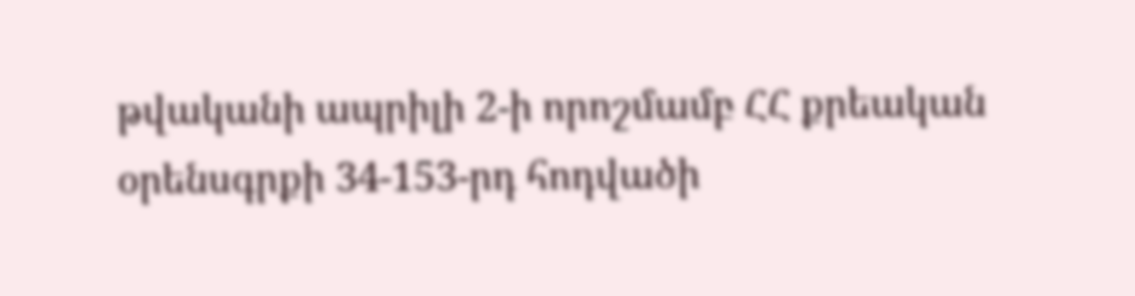թվականի ապրիլի 2-ի որոշմամբ ՀՀ քրեական օրենսգրքի 34-153-րդ հոդվածի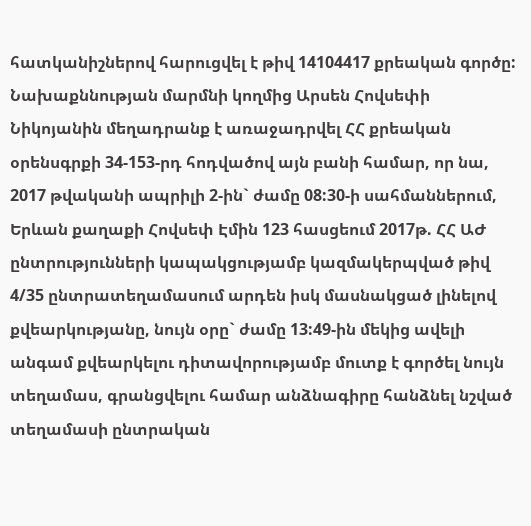հատկանիշներով հարուցվել է թիվ 14104417 քրեական գործը:
Նախաքննության մարմնի կողմից Արսեն Հովսեփի Նիկոյանին մեղադրանք է առաջադրվել ՀՀ քրեական օրենսգրքի 34-153-րդ հոդվածով այն բանի համար, որ նա, 2017 թվականի ապրիլի 2-ին` ժամը 08:30-ի սահմաններում, Երևան քաղաքի Հովսեփ Էմին 123 հասցեում 2017թ. ՀՀ ԱԺ ընտրությունների կապակցությամբ կազմակերպված թիվ 4/35 ընտրատեղամասում արդեն իսկ մասնակցած լինելով քվեարկությանը, նույն օրը` ժամը 13:49-ին մեկից ավելի անգամ քվեարկելու դիտավորությամբ մուտք է գործել նույն տեղամաս, գրանցվելու համար անձնագիրը հանձնել նշված տեղամասի ընտրական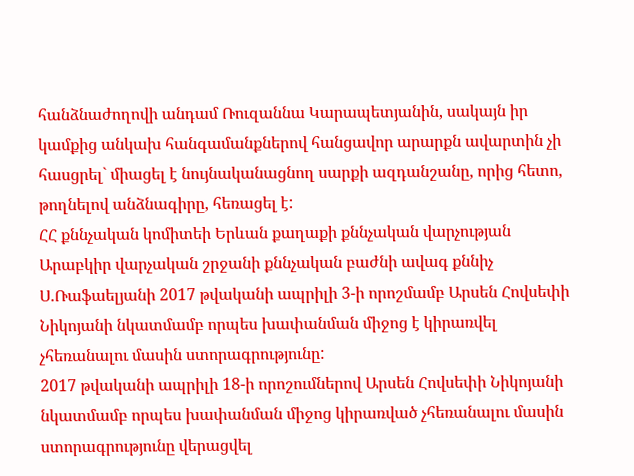հանձնաժողովի անդամ Ռուզաննա Կարապետյանին, սակայն իր կամքից անկախ հանգամանքներով հանցավոր արարքն ավարտին չի հասցրել` միացել է նույնականացնող սարքի ազդանշանը, որից հետո, թողնելով անձնագիրը, հեռացել է:
ՀՀ քննչական կոմիտեի Երևան քաղաքի քննչական վարչության Արաբկիր վարչական շրջանի քննչական բաժնի ավագ քննիչ Ս.Ռաֆաելյանի 2017 թվականի ապրիլի 3-ի որոշմամբ Արսեն Հովսեփի Նիկոյանի նկատմամբ որպես խափանման միջոց է կիրառվել չհեռանալու մասին ստորագրությունը:
2017 թվականի ապրիլի 18-ի որոշումներով Արսեն Հովսեփի Նիկոյանի նկատմամբ որպես խափանման միջոց կիրառված չհեռանալու մասին ստորագրությունը վերացվել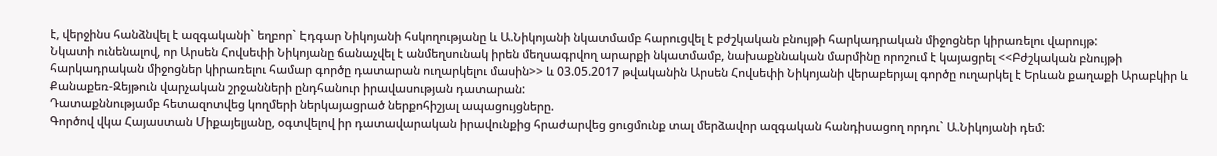է, վերջինս հանձնվել է ազգականի` եղբոր` Էդգար Նիկոյանի հսկողությանը և Ա.Նիկոյանի նկատմամբ հարուցվել է բժշկական բնույթի հարկադրական միջոցներ կիրառելու վարույթ:
Նկատի ունենալով, որ Արսեն Հովսեփի Նիկոյանը ճանաչվել է անմեղսունակ իրեն մեղսագրվող արարքի նկատմամբ, նախաքննական մարմինը որոշում է կայացրել <<Բժշկական բնույթի հարկադրական միջոցներ կիրառելու համար գործը դատարան ուղարկելու մասին>> և 03.05.2017 թվականին Արսեն Հովսեփի Նիկոյանի վերաբերյալ գործը ուղարկել է Երևան քաղաքի Արաբկիր և Քանաքեռ-Զեյթուն վարչական շրջանների ընդհանուր իրավասության դատարան:
Դատաքննությամբ հետազոտվեց կողմերի ներկայացրած ներքոհիշյալ ապացույցները.
Գործով վկա Հայաստան Միքայելյանը, օգտվելով իր դատավարական իրավունքից հրաժարվեց ցուցմունք տալ մերձավոր ազգական հանդիսացող որդու` Ա.Նիկոյանի դեմ: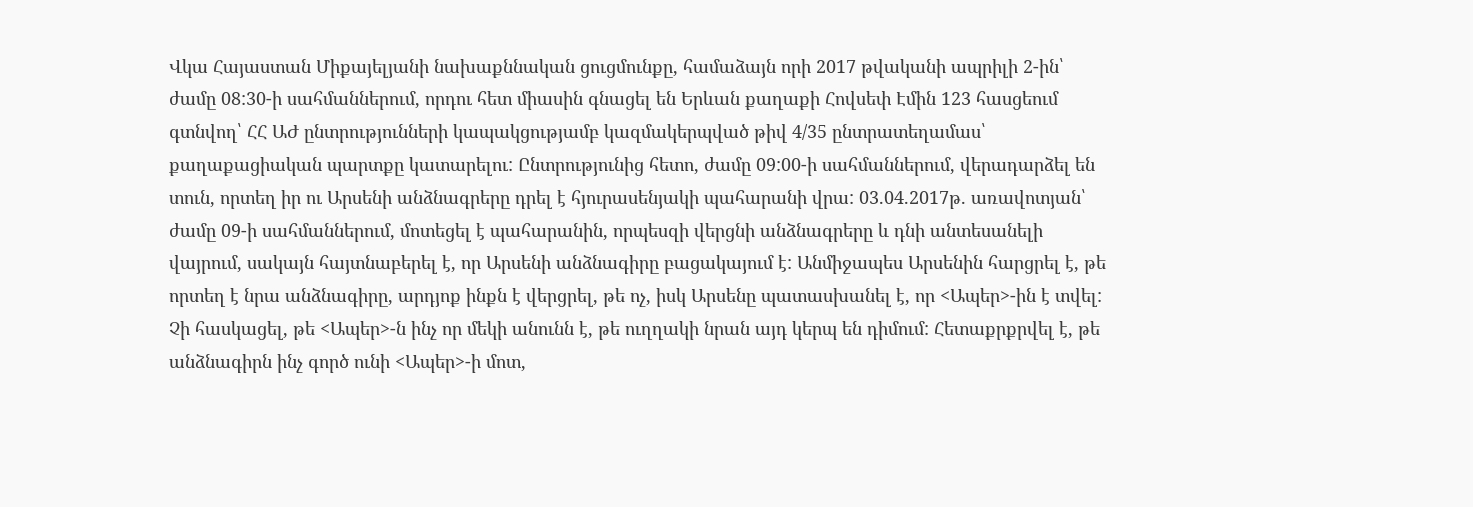Վկա Հայաստան Միքայելյանի նախաքննական ցուցմունքը, համաձայն որի 2017 թվականի ապրիլի 2-ին՝ ժամը 08:30-ի սահմաններում, որդու հետ միասին գնացել են Երևան քաղաքի Հովսեփ Էմին 123 հասցեում գտնվող՝ ՀՀ ԱԺ ընտրությունների կապակցությամբ կազմակերպված թիվ 4/35 ընտրատեղամաս՝ քաղաքացիական պարտքը կատարելու: Ընտրությունից հետո, ժամը 09:00-ի սահմաններում, վերադարձել են տուն, որտեղ իր ու Արսենի անձնագրերը դրել է հյուրասենյակի պահարանի վրա: 03.04.2017թ. առավոտյան՝ ժամը 09-ի սահմաններում, մոտեցել է պահարանին, որպեսզի վերցնի անձնագրերը և դնի անտեսանելի վայրում, սակայն հայտնաբերել է, որ Արսենի անձնագիրը բացակայում է: Անմիջապես Արսենին հարցրել է, թե որտեղ է նրա անձնագիրը, արդյոք ինքն է վերցրել, թե ոչ, իսկ Արսենը պատասխանել է, որ <Ապեր>-ին է տվել: Չի հասկացել, թե <Ապեր>-ն ինչ որ մեկի անունն է, թե ուղղակի նրան այդ կերպ են դիմում: Հետաքրքրվել է, թե անձնագիրն ինչ գործ ունի <Ապեր>-ի մոտ,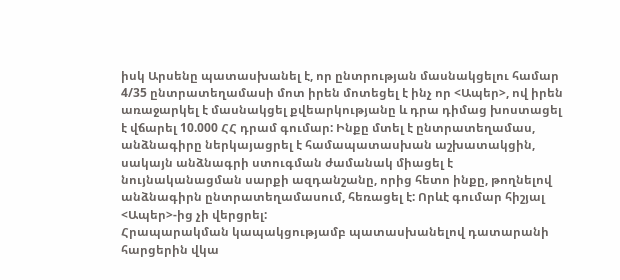իսկ Արսենը պատասխանել է, որ ընտրության մասնակցելու համար 4/35 ընտրատեղամասի մոտ իրեն մոտեցել է ինչ որ <Ապեր>, ով իրեն առաջարկել է մասնակցել քվեարկությանը և դրա դիմաց խոստացել է վճարել 10.000 ՀՀ դրամ գումար: Ինքը մտել է ընտրատեղամաս, անձնագիրը ներկայացրել է համապատասխան աշխատակցին, սակայն անձնագրի ստուգման ժամանակ միացել է նույնականացման սարքի ազդանշանը, որից հետո ինքը, թողնելով անձնագիրն ընտրատեղամասում, հեռացել է: Որևէ գումար հիշյալ <Ապեր>-ից չի վերցրել:
Հրապարակման կապակցությամբ պատասխանելով դատարանի հարցերին վկա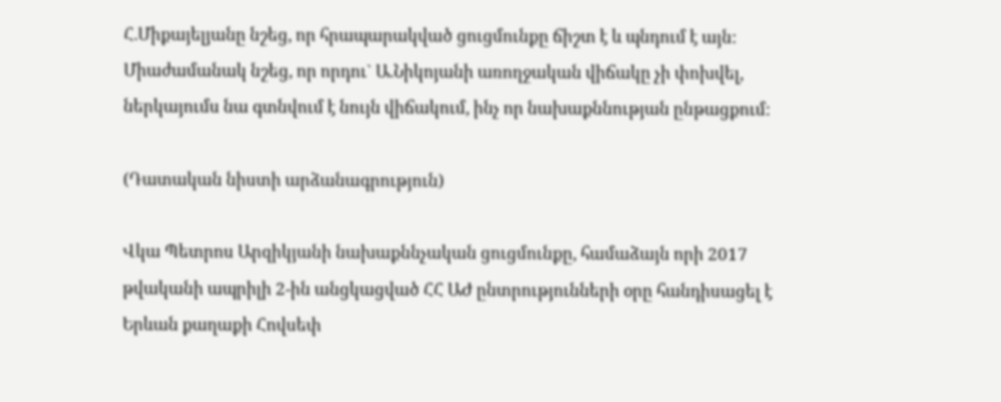Հ.Միքայելյանը նշեց, որ հրապարակված ցուցմունքը ճիշտ է և պնդում է այն: Միաժամանակ նշեց, որ որդու` Ա.Նիկոյանի առողջական վիճակը չի փոխվել, ներկայումս նա գտնվում է նույն վիճակում, ինչ որ նախաքննության ընթացքում:

(Դատական նիստի արձանագրություն)

Վկա Պետրոս Արզիկյանի նախաքննչական ցուցմունքը, համաձայն որի 2017 թվականի ապրիլի 2-ին անցկացված ՀՀ ԱԺ ընտրությունների օրը հանդիսացել է Երևան քաղաքի Հովսեփ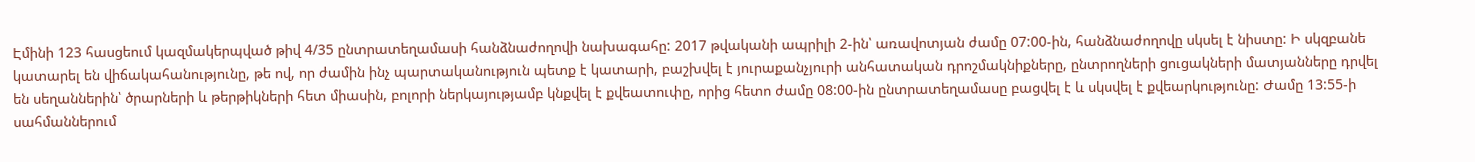Էմինի 123 հասցեում կազմակերպված թիվ 4/35 ընտրատեղամասի հանձնաժողովի նախագահը: 2017 թվականի ապրիլի 2-ին՝ առավոտյան ժամը 07:00-ին, հանձնաժողովը սկսել է նիստը: Ի սկզբանե կատարել են վիճակահանությունը, թե ով, որ ժամին ինչ պարտականություն պետք է կատարի, բաշխվել է յուրաքանչյուրի անհատական դրոշմակնիքները, ընտրողների ցուցակների մատյանները դրվել են սեղաններին՝ ծրարների և թերթիկների հետ միասին, բոլորի ներկայությամբ կնքվել է քվեատուփը, որից հետո ժամը 08:00-ին ընտրատեղամասը բացվել է և սկսվել է քվեարկությունը: Ժամը 13:55-ի սահմաններում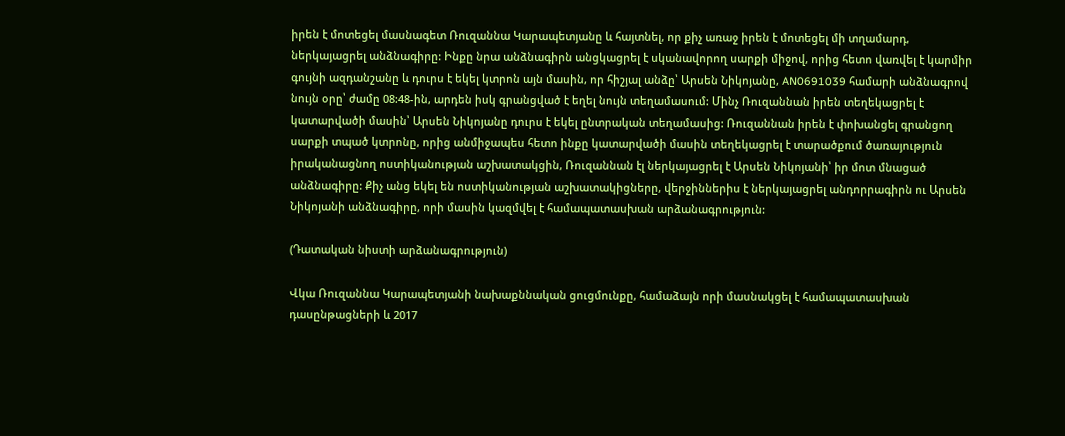իրեն է մոտեցել մասնագետ Ռուզաննա Կարապետյանը և հայտնել, որ քիչ առաջ իրեն է մոտեցել մի տղամարդ, ներկայացրել անձնագիրը: Ինքը նրա անձնագիրն անցկացրել է սկանավորող սարքի միջով, որից հետո վառվել է կարմիր գույնի ազդանշանը և դուրս է եկել կտրոն այն մասին, որ հիշյալ անձը՝ Արսեն Նիկոյանը, AN0691039 համարի անձնագրով նույն օրը՝ ժամը 08:48-ին, արդեն իսկ գրանցված է եղել նույն տեղամասում: Մինչ Ռուզաննան իրեն տեղեկացրել է կատարվածի մասին՝ Արսեն Նիկոյանը դուրս է եկել ընտրական տեղամասից: Ռուզաննան իրեն է փոխանցել գրանցող սարքի տպած կտրոնը, որից անմիջապես հետո ինքը կատարվածի մասին տեղեկացրել է տարածքում ծառայություն իրականացնող ոստիկանության աշխատակցին, Ռուզաննան էլ ներկայացրել է Արսեն Նիկոյանի՝ իր մոտ մնացած անձնագիրը: Քիչ անց եկել են ոստիկանության աշխատակիցները, վերջիններիս է ներկայացրել անդորրագիրն ու Արսեն Նիկոյանի անձնագիրը, որի մասին կազմվել է համապատասխան արձանագրություն:

(Դատական նիստի արձանագրություն)

Վկա Ռուզաննա Կարապետյանի նախաքննական ցուցմունքը, համաձայն որի մասնակցել է համապատասխան դասընթացների և 2017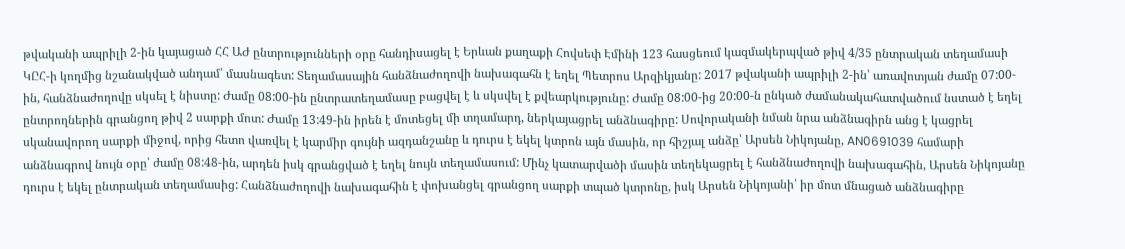թվականի ապրիլի 2-ին կայացած ՀՀ ԱԺ ընտրությունների օրը հանդիսացել է Երևան քաղաքի Հովսեփ Էմինի 123 հասցեում կազմակերպված թիվ 4/35 ընտրական տեղամասի ԿԸՀ-ի կողմից նշանակված անդամ՝ մասնագետ: Տեղամասային հանձնաժողովի նախագահն է եղել Պետրոս Արզիկյանը: 2017 թվականի ապրիլի 2-ին՝ առավոտյան ժամը 07:00-ին, հանձնաժողովը սկսել է նիստը: Ժամը 08:00-ին ընտրատեղամասը բացվել է և սկսվել է քվեարկությունը: Ժամը 08:00-ից 20:00-ն ընկած ժամանակահատվածում նստած է եղել ընտրողներին գրանցող թիվ 2 սարքի մոտ: Ժամը 13:49-ին իրեն է մոտեցել մի տղամարդ, ներկայացրել անձնագիրը: Սովորականի նման նրա անձնագիրն անց է կացրել սկանավորող սարքի միջով, որից հետո վառվել է կարմիր գույնի ազդանշանը և դուրս է եկել կտրոն այն մասին, որ հիշյալ անձը՝ Արսեն Նիկոյանը, AN0691039 համարի անձնագրով նույն օրը՝ ժամը 08:48-ին, արդեն իսկ գրանցված է եղել նույն տեղամասում: Մինչ կատարվածի մասին տեղեկացրել է հանձնաժողովի նախագահին, Արսեն Նիկոյանը դուրս է եկել ընտրական տեղամասից: Հանձնաժողովի նախագահին է փոխանցել գրանցող սարքի տպած կտրոնը, իսկ Արսեն Նիկոյանի՝ իր մոտ մնացած անձնագիրը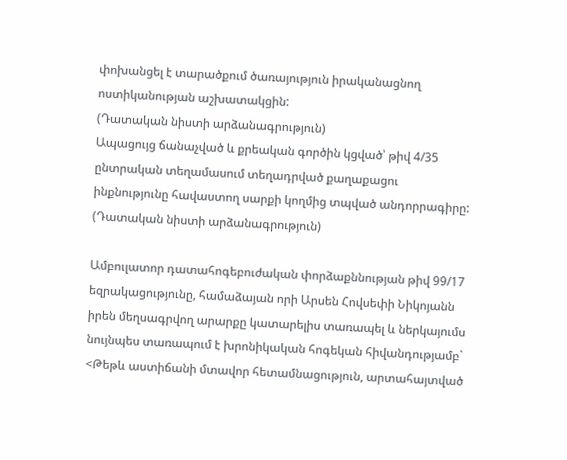փոխանցել է տարածքում ծառայություն իրականացնող ոստիկանության աշխատակցին:
(Դատական նիստի արձանագրություն)
Ապացույց ճանաչված և քրեական գործին կցված՝ թիվ 4/35 ընտրական տեղամասում տեղադրված քաղաքացու ինքնությունը հավաստող սարքի կողմից տպված անդորրագիրը:
(Դատական նիստի արձանագրություն)

Ամբուլատոր դատահոգեբուժական փորձաքննության թիվ 99/17 եզրակացությունը, համաձայան որի Արսեն Հովսեփի Նիկոյանն իրեն մեղսագրվող արարքը կատարելիս տառապել և ներկայումս նույնպես տառապում է խրոնիկական հոգեկան հիվանդությամբ` <Թեթև աստիճանի մտավոր հետամնացություն, արտահայտված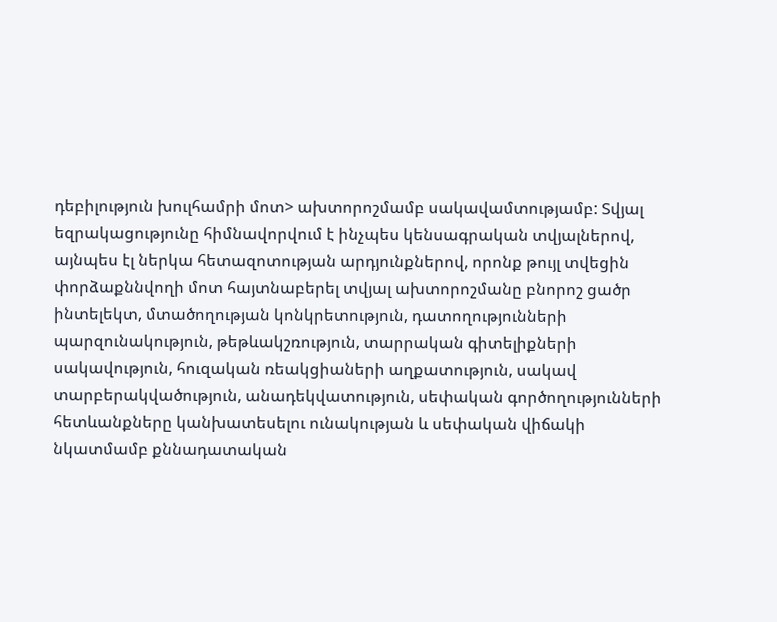դեբիլություն խուլհամրի մոտ> ախտորոշմամբ սակավամտությամբ: Տվյալ եզրակացությունը հիմնավորվում է ինչպես կենսագրական տվյալներով, այնպես էլ ներկա հետազոտության արդյունքներով, որոնք թույլ տվեցին փորձաքննվողի մոտ հայտնաբերել տվյալ ախտորոշմանը բնորոշ ցածր ինտելեկտ, մտածողության կոնկրետություն, դատողությունների պարզունակություն, թեթևակշռություն, տարրական գիտելիքների սակավություն, հուզական ռեակցիաների աղքատություն, սակավ տարբերակվածություն, անադեկվատություն, սեփական գործողությունների հետևանքները կանխատեսելու ունակության և սեփական վիճակի նկատմամբ քննադատական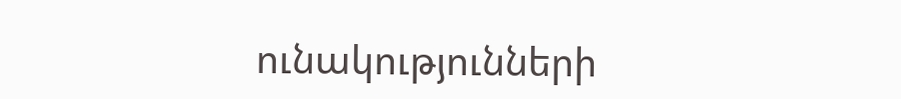ունակությունների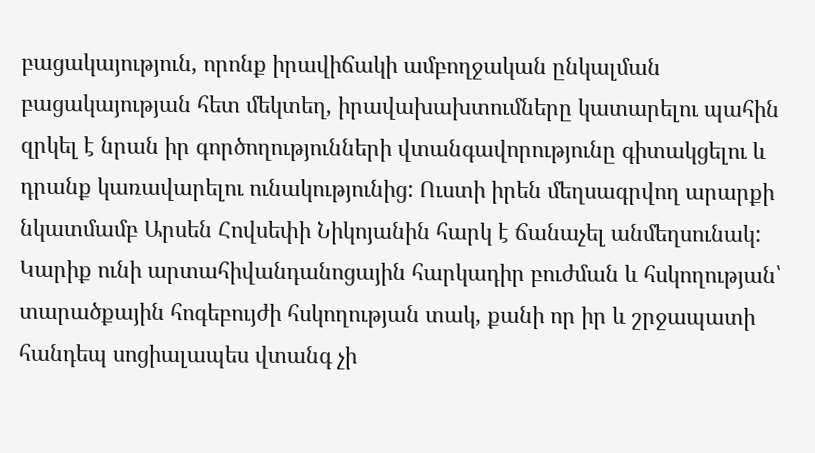բացակայություն, որոնք իրավիճակի ամբողջական ընկալման բացակայության հետ մեկտեղ, իրավախախտումները կատարելու պահին զրկել է նրան իր գործողությունների վտանգավորությունը գիտակցելու և դրանք կառավարելու ունակությունից: Ուստի իրեն մեղսագրվող արարքի նկատմամբ Արսեն Հովսեփի Նիկոյանին հարկ է ճանաչել անմեղսունակ: Կարիք ունի արտահիվանդանոցային հարկադիր բուժման և հսկողության՝ տարածքային հոգեբույժի հսկողության տակ, քանի որ իր և շրջապատի հանդեպ սոցիալապես վտանգ չի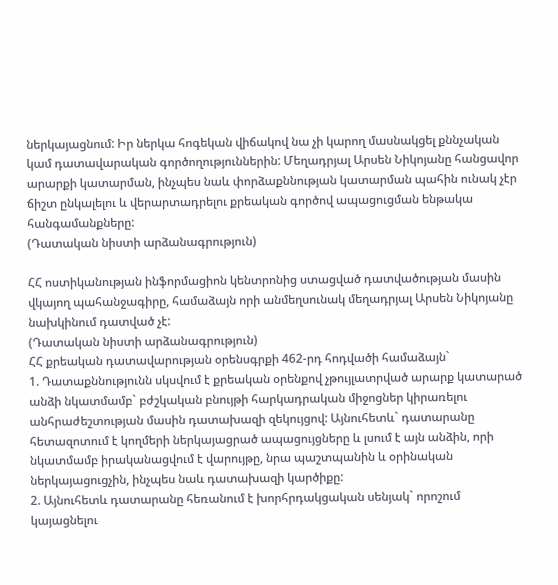ներկայացնում: Իր ներկա հոգեկան վիճակով նա չի կարող մասնակցել քննչական կամ դատավարական գործողություններին: Մեղադրյալ Արսեն Նիկոյանը հանցավոր արարքի կատարման, ինչպես նաև փորձաքննության կատարման պահին ունակ չէր ճիշտ ընկալելու և վերարտադրելու քրեական գործով ապացուցման ենթակա հանգամանքները:
(Դատական նիստի արձանագրություն)

ՀՀ ոստիկանության ինֆորմացիոն կենտրոնից ստացված դատվածության մասին վկայող պահանջագիրը, համաձայն որի անմեղսունակ մեղադրյալ Արսեն Նիկոյանը նախկինում դատված չէ:
(Դատական նիստի արձանագրություն)
ՀՀ քրեական դատավարության օրենսգրքի 462-րդ հոդվածի համաձայն`
1. Դատաքննությունն սկսվում է քրեական օրենքով չթույլատրված արարք կատարած անձի նկատմամբ` բժշկական բնույթի հարկադրական միջոցներ կիրառելու անհրաժեշտության մասին դատախազի զեկույցով: Այնուհետև` դատարանը հետազոտում է կողմերի ներկայացրած ապացույցները և լսում է այն անձին, որի նկատմամբ իրականացվում է վարույթը, նրա պաշտպանին և օրինական ներկայացուցչին, ինչպես նաև դատախազի կարծիքը:
2. Այնուհետև դատարանը հեռանում է խորհրդակցական սենյակ` որոշում կայացնելու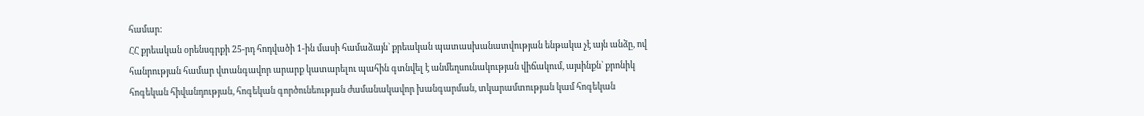համար:
ՀՀ քրեական օրենսգրքի 25-րդ հոդվածի 1-ին մասի համաձայն` քրեական պատասխանատվության ենթակա չէ այն անձը, ով հանրության համար վտանգավոր արարք կատարելու պահին գտնվել է անմեղսունակության վիճակում, այսինքն` քրոնիկ հոգեկան հիվանդության, հոգեկան գործունեության ժամանակավոր խանգարման, տկարամտության կամ հոգեկան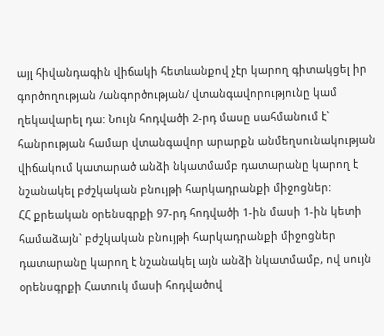այլ հիվանդագին վիճակի հետևանքով չէր կարող գիտակցել իր գործողության /անգործության/ վտանգավորությունը կամ ղեկավարել դա: Նույն հոդվածի 2-րդ մասը սահմանում է` հանրության համար վտանգավոր արարքն անմեղսունակության վիճակում կատարած անձի նկատմամբ դատարանը կարող է նշանակել բժշկական բնույթի հարկադրանքի միջոցներ:
ՀՀ քրեական օրենսգրքի 97-րդ հոդվածի 1-ին մասի 1-ին կետի համաձայն` բժշկական բնույթի հարկադրանքի միջոցներ դատարանը կարող է նշանակել այն անձի նկատմամբ, ով սույն օրենսգրքի Հատուկ մասի հոդվածով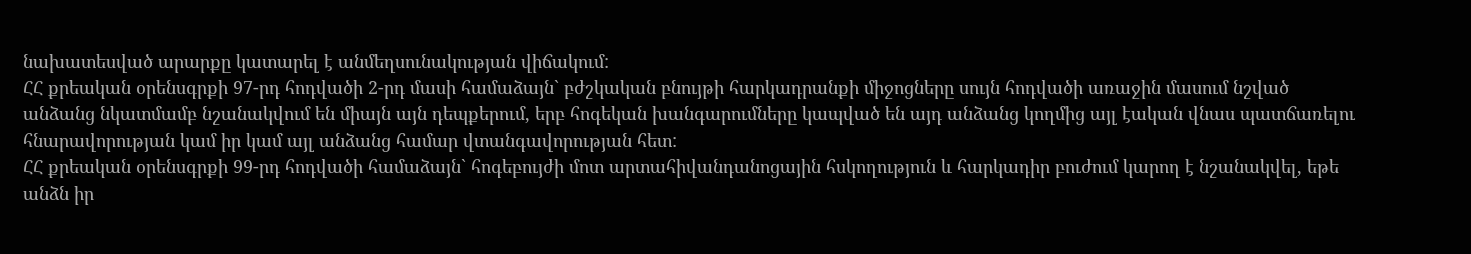նախատեսված արարքը կատարել է անմեղսունակության վիճակում:
ՀՀ քրեական օրենսգրքի 97-րդ հոդվածի 2-րդ մասի համաձայն` բժշկական բնույթի հարկադրանքի միջոցները սույն հոդվածի առաջին մասում նշված անձանց նկատմամբ նշանակվում են միայն այն դեպքերում, երբ հոգեկան խանգարումները կապված են այդ անձանց կողմից այլ էական վնաս պատճառելու հնարավորության կամ իր կամ այլ անձանց համար վտանգավորության հետ:
ՀՀ քրեական օրենսգրքի 99-րդ հոդվածի համաձայն` հոգեբույժի մոտ արտահիվանդանոցային հսկողություն և հարկադիր բուժում կարող է նշանակվել, եթե անձն իր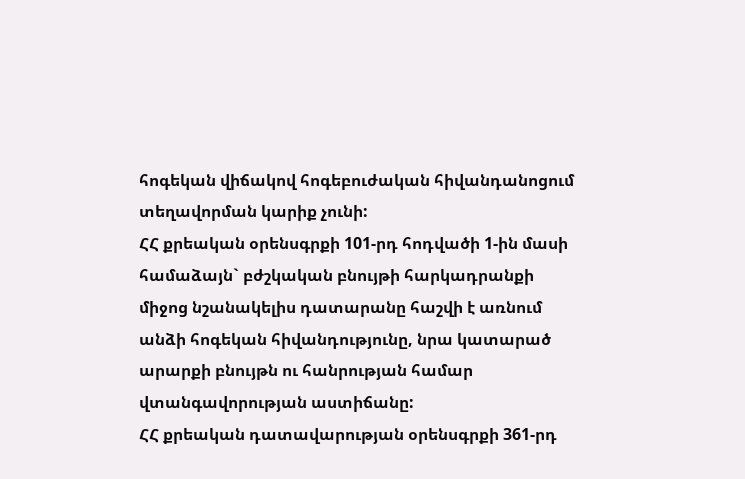հոգեկան վիճակով հոգեբուժական հիվանդանոցում տեղավորման կարիք չունի:
ՀՀ քրեական օրենսգրքի 101-րդ հոդվածի 1-ին մասի համաձայն` բժշկական բնույթի հարկադրանքի միջոց նշանակելիս դատարանը հաշվի է առնում անձի հոգեկան հիվանդությունը, նրա կատարած արարքի բնույթն ու հանրության համար վտանգավորության աստիճանը:
ՀՀ քրեական դատավարության օրենսգրքի 361-րդ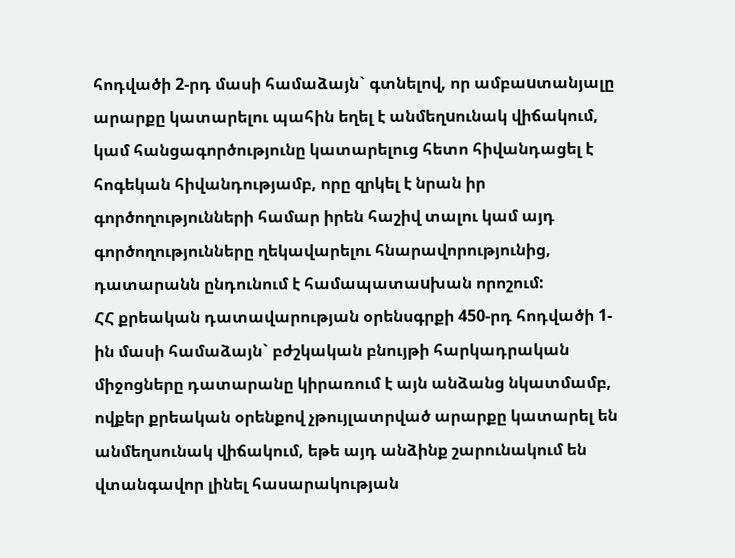հոդվածի 2-րդ մասի համաձայն` գտնելով, որ ամբաuտանյալը արարքը կատարելու պահին եղել է անմեղuունակ վիճակում, կամ հանցագործությունը կատարելուց հետո հիվանդացել է հոգեկան հիվանդությամբ, որը զրկել է նրան իր գործողությունների համար իրեն հաշիվ տալու կամ այդ գործողությունները ղեկավարելու հնարավորությունից, դատարանն ընդունում է համապատաuխան որոշում:
ՀՀ քրեական դատավարության օրենսգրքի 450-րդ հոդվածի 1-ին մասի համաձայն` բժշկական բնույթի հարկադրական միջոցները դատարանը կիրառում է այն անձանց նկատմամբ, ովքեր քրեական օրենքով չթույլատրված արարքը կատարել են անմեղսունակ վիճակում, եթե այդ անձինք շարունակում են վտանգավոր լինել հասարակության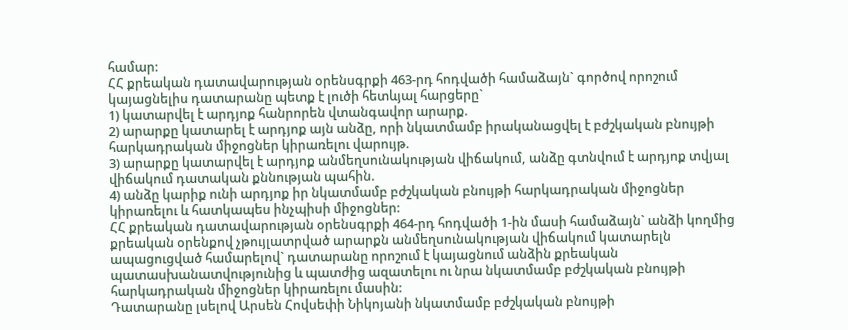համար:
ՀՀ քրեական դատավարության օրենսգրքի 463-րդ հոդվածի համաձայն` գործով որոշում կայացնելիս դատարանը պետք է լուծի հետևյալ հարցերը`
1) կատարվել է արդյոք հանրորեն վտանգավոր արարք.
2) արարքը կատարել է արդյոք այն անձը, որի նկատմամբ իրականացվել է բժշկական բնույթի հարկադրական միջոցներ կիրառելու վարույթ.
3) արարքը կատարվել է արդյոք անմեղսունակության վիճակում, անձը գտնվում է արդյոք տվյալ վիճակում դատական քննության պահին.
4) անձը կարիք ունի արդյոք իր նկատմամբ բժշկական բնույթի հարկադրական միջոցներ կիրառելու և հատկապես ինչպիսի միջոցներ:
ՀՀ քրեական դատավարության օրենսգրքի 464-րդ հոդվածի 1-ին մասի համաձայն` անձի կողմից քրեական օրենքով չթույլատրված արարքն անմեղսունակության վիճակում կատարելն ապացուցված համարելով` դատարանը որոշում է կայացնում անձին քրեական պատասխանատվությունից և պատժից ազատելու ու նրա նկատմամբ բժշկական բնույթի հարկադրական միջոցներ կիրառելու մասին:
Դատարանը լսելով Արսեն Հովսեփի Նիկոյանի նկատմամբ բժշկական բնույթի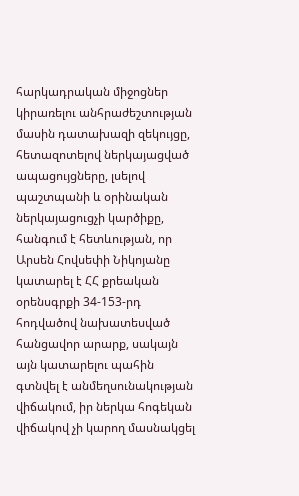հարկադրական միջոցներ կիրառելու անհրաժեշտության մասին դատախազի զեկույցը, հետազոտելով ներկայացված ապացույցները, լսելով պաշտպանի և օրինական ներկայացուցչի կարծիքը, հանգում է հետևության, որ Արսեն Հովսեփի Նիկոյանը կատարել է ՀՀ քրեական օրենսգրքի 34-153-րդ հոդվածով նախատեսված հանցավոր արարք, սակայն այն կատարելու պահին գտնվել է անմեղսունակության վիճակում, իր ներկա հոգեկան վիճակով չի կարող մասնակցել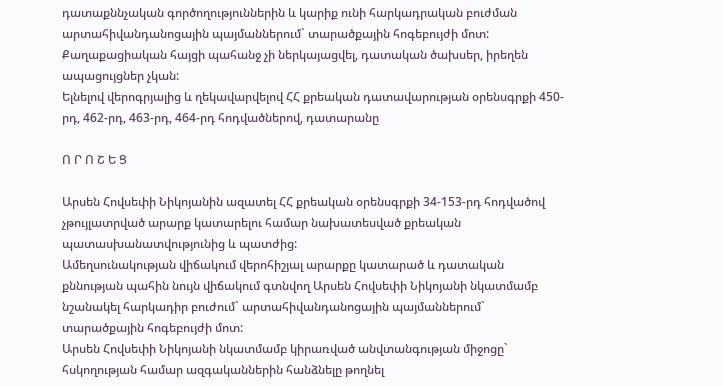դատաքննչական գործողություններին և կարիք ունի հարկադրական բուժման արտահիվանդանոցային պայմաններում` տարածքային հոգեբույժի մոտ:
Քաղաքացիական հայցի պահանջ չի ներկայացվել, դատական ծախսեր, իրեղեն ապացույցներ չկան:
Ելնելով վերոգրյալից և ղեկավարվելով ՀՀ քրեական դատավարության օրենսգրքի 450-րդ, 462-րդ, 463-րդ, 464-րդ հոդվածներով, դատարանը

Ո Ր Ո Շ Ե Ց

Արսեն Հովսեփի Նիկոյանին ազատել ՀՀ քրեական օրենսգրքի 34-153-րդ հոդվածով չթույլատրված արարք կատարելու համար նախատեսված քրեական պատասխանատվությունից և պատժից:
Ամեղսունակության վիճակում վերոհիշյալ արարքը կատարած և դատական քննության պահին նույն վիճակում գտնվող Արսեն Հովսեփի Նիկոյանի նկատմամբ նշանակել հարկադիր բուժում` արտահիվանդանոցային պայմաններում` տարածքային հոգեբույժի մոտ:
Արսեն Հովսեփի Նիկոյանի նկատմամբ կիրառված անվտանգության միջոցը` հսկողության համար ազգականներին հանձնելը թողնել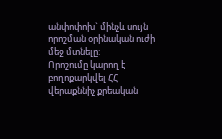անփոփոխ` մինչև սույն որոշման օրինական ուժի մեջ մտնելը:
Որոշումը կարող է բողոքարկվել ՀՀ վերաքննիչ քրեական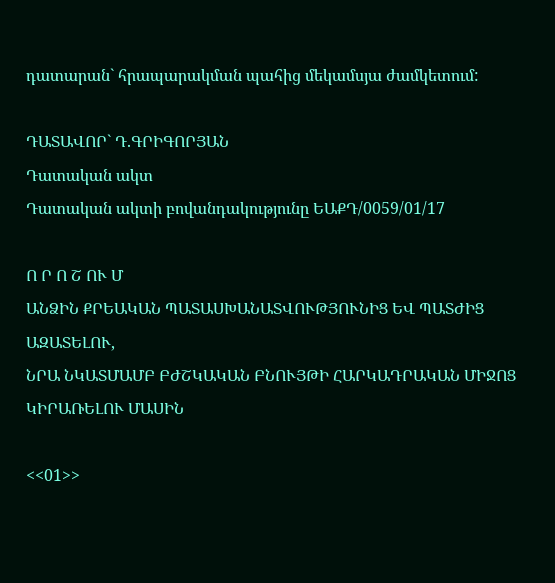դատարան` հրապարակման պահից մեկամսյա ժամկետում:

ԴԱՏԱՎՈՐ` Դ.ԳՐԻԳՈՐՅԱՆ
Դատական ակտ
Դատական ակտի բովանդակությունը ԵԱՔԴ/0059/01/17

Ո Ր Ո Շ ՈՒ Մ
ԱՆՁԻՆ ՔՐԵԱԿԱՆ ՊԱՏԱՍԽԱՆԱՏՎՈՒԹՅՈՒՆԻՑ ԵՎ ՊԱՏԺԻՑ ԱԶԱՏԵԼՈՒ,
ՆՐԱ ՆԿԱՏՄԱՄԲ ԲԺՇԿԱԿԱՆ ԲՆՈՒՅԹԻ ՀԱՐԿԱԴՐԱԿԱՆ ՄԻՋՈՑ ԿԻՐԱՌԵԼՈՒ ՄԱՍԻՆ

<<01>>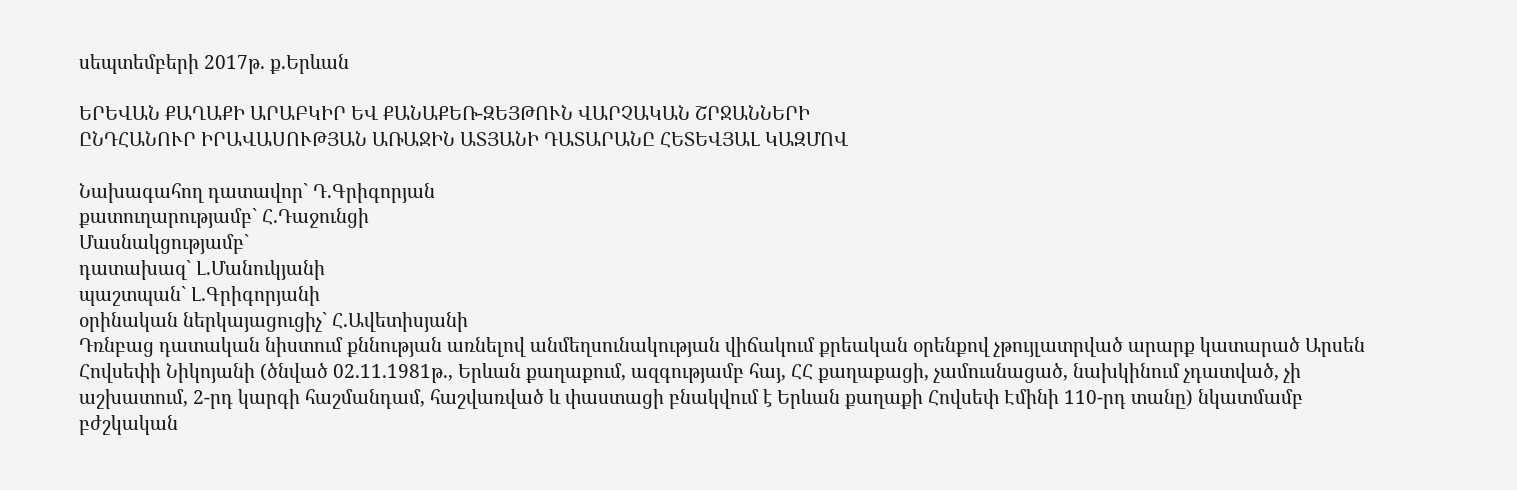սեպտեմբերի 2017թ. ք.Երևան

ԵՐԵՎԱՆ ՔԱՂԱՔԻ ԱՐԱԲԿԻՐ ԵՎ ՔԱՆԱՔԵՌ-ԶԵՅԹՈՒՆ ՎԱՐՉԱԿԱՆ ՇՐՋԱՆՆԵՐԻ
ԸՆԴՀԱՆՈՒՐ ԻՐԱՎԱՍՈՒԹՅԱՆ ԱՌԱՋԻՆ ԱՏՅԱՆԻ ԴԱՏԱՐԱՆԸ ՀԵՏԵՎՅԱԼ ԿԱԶՄՈՎ

Նախագահող դատավոր` Դ.Գրիգորյան
քատուղարությամբ` Հ.Դաջունցի
Մասնակցությամբ`
դատախազ` Լ.Մանուկյանի
պաշտպան` Լ.Գրիգորյանի
օրինական ներկայացուցիչ` Հ.Ավետիսյանի
Դռնբաց դատական նիստում քննության առնելով անմեղսունակության վիճակում քրեական օրենքով չթույլատրված արարք կատարած Արսեն Հովսեփի Նիկոյանի (ծնված 02.11.1981թ., Երևան քաղաքում, ազգությամբ հայ, ՀՀ քաղաքացի, չամուսնացած, նախկինում չդատված, չի աշխատում, 2-րդ կարգի հաշմանդամ, հաշվառված և փաստացի բնակվում է Երևան քաղաքի Հովսեփ Էմինի 110-րդ տանը) նկատմամբ բժշկական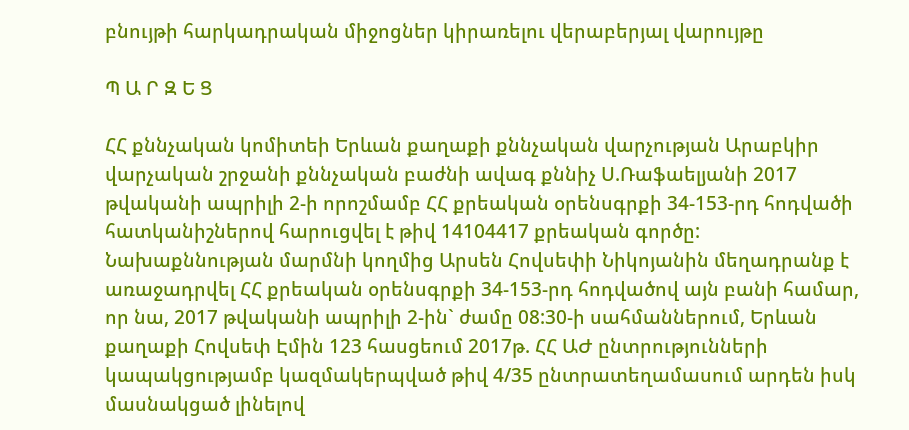բնույթի հարկադրական միջոցներ կիրառելու վերաբերյալ վարույթը

Պ Ա Ր Զ Ե Ց

ՀՀ քննչական կոմիտեի Երևան քաղաքի քննչական վարչության Արաբկիր վարչական շրջանի քննչական բաժնի ավագ քննիչ Ս.Ռաֆաելյանի 2017 թվականի ապրիլի 2-ի որոշմամբ ՀՀ քրեական օրենսգրքի 34-153-րդ հոդվածի հատկանիշներով հարուցվել է թիվ 14104417 քրեական գործը:
Նախաքննության մարմնի կողմից Արսեն Հովսեփի Նիկոյանին մեղադրանք է առաջադրվել ՀՀ քրեական օրենսգրքի 34-153-րդ հոդվածով այն բանի համար, որ նա, 2017 թվականի ապրիլի 2-ին` ժամը 08:30-ի սահմաններում, Երևան քաղաքի Հովսեփ Էմին 123 հասցեում 2017թ. ՀՀ ԱԺ ընտրությունների կապակցությամբ կազմակերպված թիվ 4/35 ընտրատեղամասում արդեն իսկ մասնակցած լինելով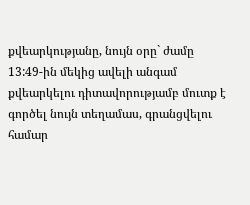քվեարկությանը, նույն օրը` ժամը 13:49-ին մեկից ավելի անգամ քվեարկելու դիտավորությամբ մուտք է գործել նույն տեղամաս, գրանցվելու համար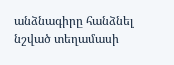անձնագիրը հանձնել նշված տեղամասի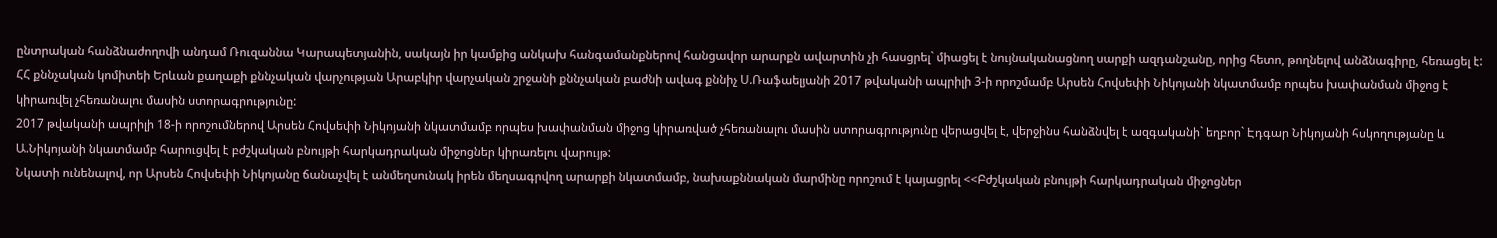ընտրական հանձնաժողովի անդամ Ռուզաննա Կարապետյանին, սակայն իր կամքից անկախ հանգամանքներով հանցավոր արարքն ավարտին չի հասցրել` միացել է նույնականացնող սարքի ազդանշանը, որից հետո, թողնելով անձնագիրը, հեռացել է:
ՀՀ քննչական կոմիտեի Երևան քաղաքի քննչական վարչության Արաբկիր վարչական շրջանի քննչական բաժնի ավագ քննիչ Ս.Ռաֆաելյանի 2017 թվականի ապրիլի 3-ի որոշմամբ Արսեն Հովսեփի Նիկոյանի նկատմամբ որպես խափանման միջոց է կիրառվել չհեռանալու մասին ստորագրությունը:
2017 թվականի ապրիլի 18-ի որոշումներով Արսեն Հովսեփի Նիկոյանի նկատմամբ որպես խափանման միջոց կիրառված չհեռանալու մասին ստորագրությունը վերացվել է, վերջինս հանձնվել է ազգականի` եղբոր` Էդգար Նիկոյանի հսկողությանը և Ա.Նիկոյանի նկատմամբ հարուցվել է բժշկական բնույթի հարկադրական միջոցներ կիրառելու վարույթ:
Նկատի ունենալով, որ Արսեն Հովսեփի Նիկոյանը ճանաչվել է անմեղսունակ իրեն մեղսագրվող արարքի նկատմամբ, նախաքննական մարմինը որոշում է կայացրել <<Բժշկական բնույթի հարկադրական միջոցներ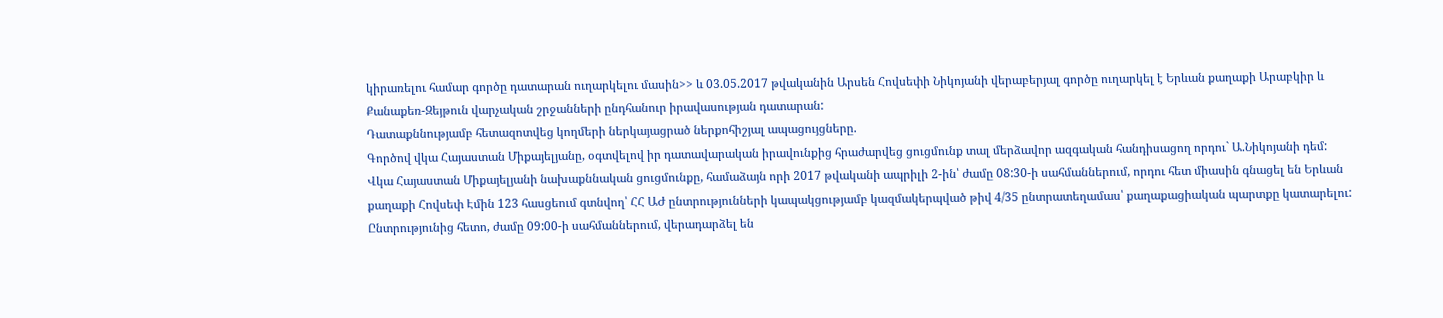կիրառելու համար գործը դատարան ուղարկելու մասին>> և 03.05.2017 թվականին Արսեն Հովսեփի Նիկոյանի վերաբերյալ գործը ուղարկել է Երևան քաղաքի Արաբկիր և Քանաքեռ-Զեյթուն վարչական շրջանների ընդհանուր իրավասության դատարան:
Դատաքննությամբ հետազոտվեց կողմերի ներկայացրած ներքոհիշյալ ապացույցները.
Գործով վկա Հայաստան Միքայելյանը, օգտվելով իր դատավարական իրավունքից հրաժարվեց ցուցմունք տալ մերձավոր ազգական հանդիսացող որդու` Ա.Նիկոյանի դեմ:
Վկա Հայաստան Միքայելյանի նախաքննական ցուցմունքը, համաձայն որի 2017 թվականի ապրիլի 2-ին՝ ժամը 08:30-ի սահմաններում, որդու հետ միասին գնացել են Երևան քաղաքի Հովսեփ Էմին 123 հասցեում գտնվող՝ ՀՀ ԱԺ ընտրությունների կապակցությամբ կազմակերպված թիվ 4/35 ընտրատեղամաս՝ քաղաքացիական պարտքը կատարելու: Ընտրությունից հետո, ժամը 09:00-ի սահմաններում, վերադարձել են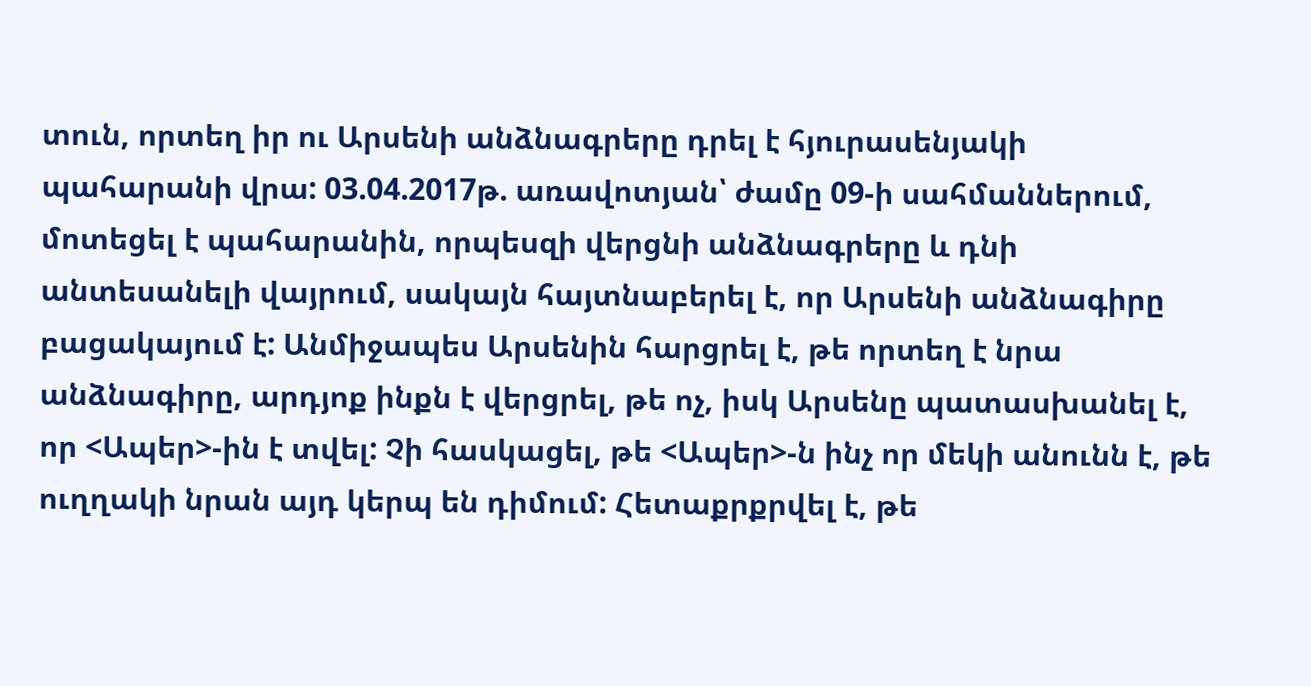տուն, որտեղ իր ու Արսենի անձնագրերը դրել է հյուրասենյակի պահարանի վրա: 03.04.2017թ. առավոտյան՝ ժամը 09-ի սահմաններում, մոտեցել է պահարանին, որպեսզի վերցնի անձնագրերը և դնի անտեսանելի վայրում, սակայն հայտնաբերել է, որ Արսենի անձնագիրը բացակայում է: Անմիջապես Արսենին հարցրել է, թե որտեղ է նրա անձնագիրը, արդյոք ինքն է վերցրել, թե ոչ, իսկ Արսենը պատասխանել է, որ <Ապեր>-ին է տվել: Չի հասկացել, թե <Ապեր>-ն ինչ որ մեկի անունն է, թե ուղղակի նրան այդ կերպ են դիմում: Հետաքրքրվել է, թե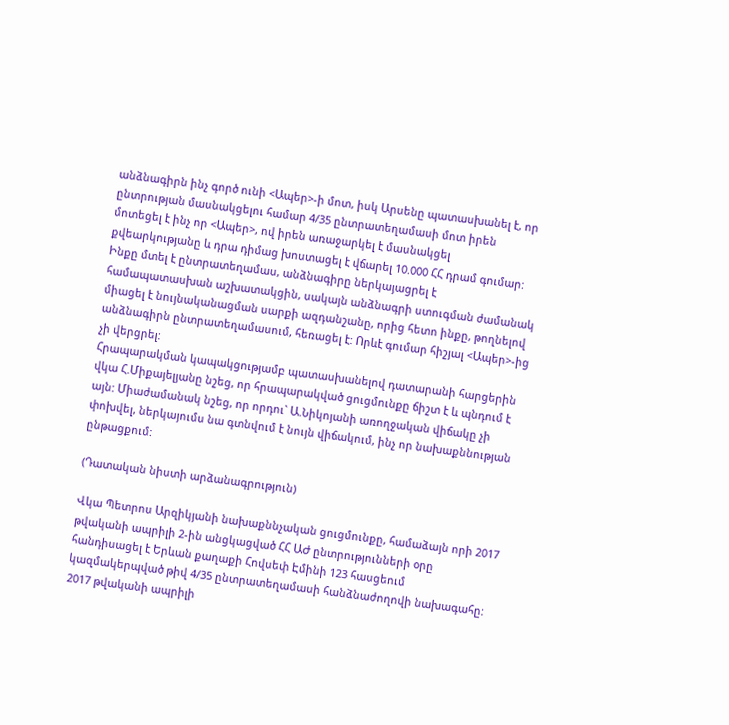անձնագիրն ինչ գործ ունի <Ապեր>-ի մոտ, իսկ Արսենը պատասխանել է, որ ընտրության մասնակցելու համար 4/35 ընտրատեղամասի մոտ իրեն մոտեցել է ինչ որ <Ապեր>, ով իրեն առաջարկել է մասնակցել քվեարկությանը և դրա դիմաց խոստացել է վճարել 10.000 ՀՀ դրամ գումար: Ինքը մտել է ընտրատեղամաս, անձնագիրը ներկայացրել է համապատասխան աշխատակցին, սակայն անձնագրի ստուգման ժամանակ միացել է նույնականացման սարքի ազդանշանը, որից հետո ինքը, թողնելով անձնագիրն ընտրատեղամասում, հեռացել է: Որևէ գումար հիշյալ <Ապեր>-ից չի վերցրել:
Հրապարակման կապակցությամբ պատասխանելով դատարանի հարցերին վկա Հ.Միքայելյանը նշեց, որ հրապարակված ցուցմունքը ճիշտ է և պնդում է այն: Միաժամանակ նշեց, որ որդու` Ա.Նիկոյանի առողջական վիճակը չի փոխվել, ներկայումս նա գտնվում է նույն վիճակում, ինչ որ նախաքննության ընթացքում:

(Դատական նիստի արձանագրություն)

Վկա Պետրոս Արզիկյանի նախաքննչական ցուցմունքը, համաձայն որի 2017 թվականի ապրիլի 2-ին անցկացված ՀՀ ԱԺ ընտրությունների օրը հանդիսացել է Երևան քաղաքի Հովսեփ Էմինի 123 հասցեում կազմակերպված թիվ 4/35 ընտրատեղամասի հանձնաժողովի նախագահը: 2017 թվականի ապրիլի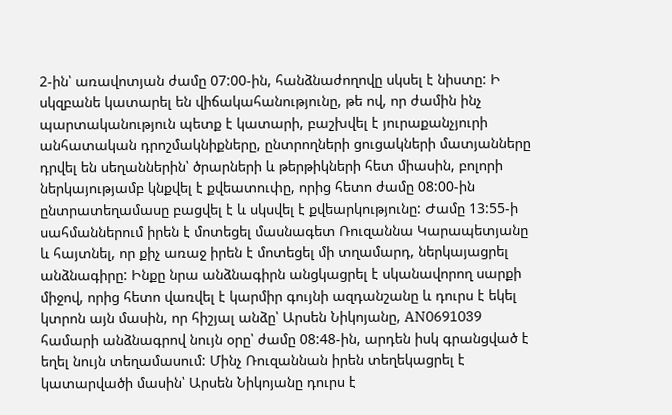2-ին՝ առավոտյան ժամը 07:00-ին, հանձնաժողովը սկսել է նիստը: Ի սկզբանե կատարել են վիճակահանությունը, թե ով, որ ժամին ինչ պարտականություն պետք է կատարի, բաշխվել է յուրաքանչյուրի անհատական դրոշմակնիքները, ընտրողների ցուցակների մատյանները դրվել են սեղաններին՝ ծրարների և թերթիկների հետ միասին, բոլորի ներկայությամբ կնքվել է քվեատուփը, որից հետո ժամը 08:00-ին ընտրատեղամասը բացվել է և սկսվել է քվեարկությունը: Ժամը 13:55-ի սահմաններում իրեն է մոտեցել մասնագետ Ռուզաննա Կարապետյանը և հայտնել, որ քիչ առաջ իրեն է մոտեցել մի տղամարդ, ներկայացրել անձնագիրը: Ինքը նրա անձնագիրն անցկացրել է սկանավորող սարքի միջով, որից հետո վառվել է կարմիր գույնի ազդանշանը և դուրս է եկել կտրոն այն մասին, որ հիշյալ անձը՝ Արսեն Նիկոյանը, AN0691039 համարի անձնագրով նույն օրը՝ ժամը 08:48-ին, արդեն իսկ գրանցված է եղել նույն տեղամասում: Մինչ Ռուզաննան իրեն տեղեկացրել է կատարվածի մասին՝ Արսեն Նիկոյանը դուրս է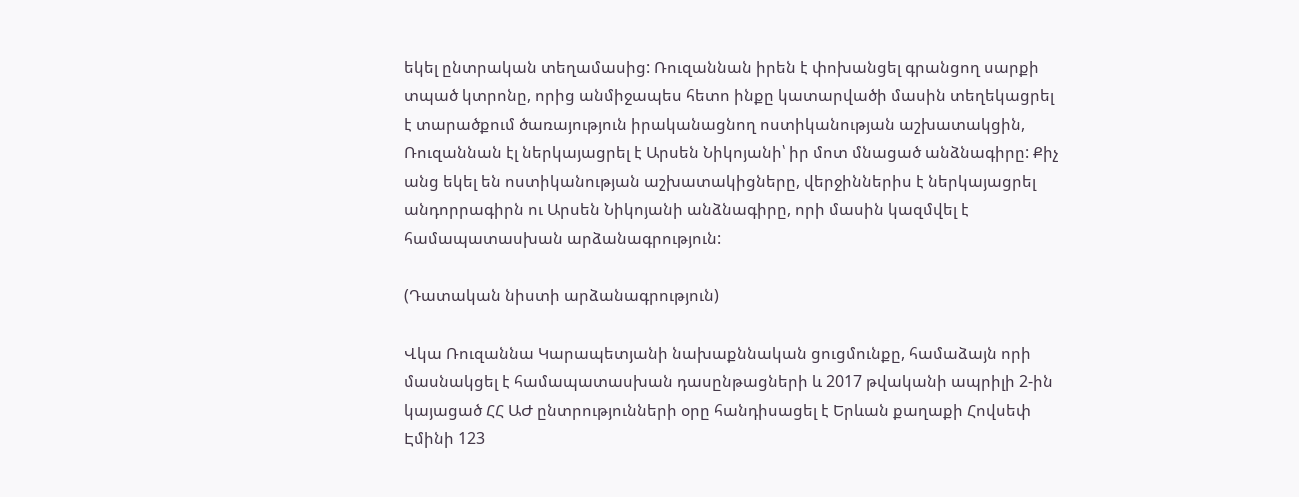եկել ընտրական տեղամասից: Ռուզաննան իրեն է փոխանցել գրանցող սարքի տպած կտրոնը, որից անմիջապես հետո ինքը կատարվածի մասին տեղեկացրել է տարածքում ծառայություն իրականացնող ոստիկանության աշխատակցին, Ռուզաննան էլ ներկայացրել է Արսեն Նիկոյանի՝ իր մոտ մնացած անձնագիրը: Քիչ անց եկել են ոստիկանության աշխատակիցները, վերջիններիս է ներկայացրել անդորրագիրն ու Արսեն Նիկոյանի անձնագիրը, որի մասին կազմվել է համապատասխան արձանագրություն:

(Դատական նիստի արձանագրություն)

Վկա Ռուզաննա Կարապետյանի նախաքննական ցուցմունքը, համաձայն որի մասնակցել է համապատասխան դասընթացների և 2017 թվականի ապրիլի 2-ին կայացած ՀՀ ԱԺ ընտրությունների օրը հանդիսացել է Երևան քաղաքի Հովսեփ Էմինի 123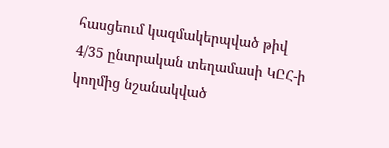հասցեում կազմակերպված թիվ 4/35 ընտրական տեղամասի ԿԸՀ-ի կողմից նշանակված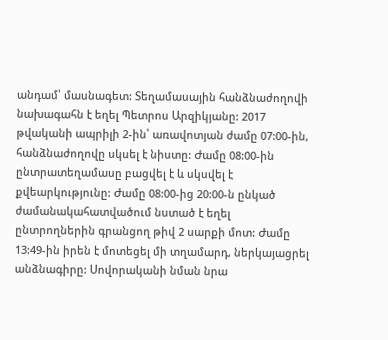անդամ՝ մասնագետ: Տեղամասային հանձնաժողովի նախագահն է եղել Պետրոս Արզիկյանը: 2017 թվականի ապրիլի 2-ին՝ առավոտյան ժամը 07:00-ին, հանձնաժողովը սկսել է նիստը: Ժամը 08:00-ին ընտրատեղամասը բացվել է և սկսվել է քվեարկությունը: Ժամը 08:00-ից 20:00-ն ընկած ժամանակահատվածում նստած է եղել ընտրողներին գրանցող թիվ 2 սարքի մոտ: Ժամը 13:49-ին իրեն է մոտեցել մի տղամարդ, ներկայացրել անձնագիրը: Սովորականի նման նրա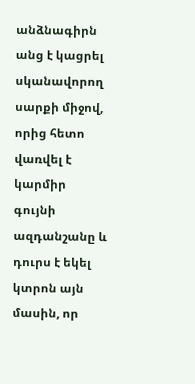անձնագիրն անց է կացրել սկանավորող սարքի միջով, որից հետո վառվել է կարմիր գույնի ազդանշանը և դուրս է եկել կտրոն այն մասին, որ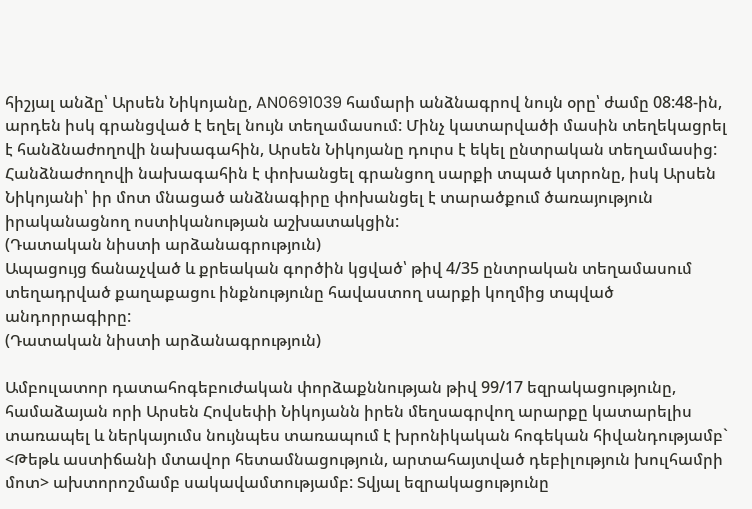հիշյալ անձը՝ Արսեն Նիկոյանը, AN0691039 համարի անձնագրով նույն օրը՝ ժամը 08:48-ին, արդեն իսկ գրանցված է եղել նույն տեղամասում: Մինչ կատարվածի մասին տեղեկացրել է հանձնաժողովի նախագահին, Արսեն Նիկոյանը դուրս է եկել ընտրական տեղամասից: Հանձնաժողովի նախագահին է փոխանցել գրանցող սարքի տպած կտրոնը, իսկ Արսեն Նիկոյանի՝ իր մոտ մնացած անձնագիրը փոխանցել է տարածքում ծառայություն իրականացնող ոստիկանության աշխատակցին:
(Դատական նիստի արձանագրություն)
Ապացույց ճանաչված և քրեական գործին կցված՝ թիվ 4/35 ընտրական տեղամասում տեղադրված քաղաքացու ինքնությունը հավաստող սարքի կողմից տպված անդորրագիրը:
(Դատական նիստի արձանագրություն)

Ամբուլատոր դատահոգեբուժական փորձաքննության թիվ 99/17 եզրակացությունը, համաձայան որի Արսեն Հովսեփի Նիկոյանն իրեն մեղսագրվող արարքը կատարելիս տառապել և ներկայումս նույնպես տառապում է խրոնիկական հոգեկան հիվանդությամբ` <Թեթև աստիճանի մտավոր հետամնացություն, արտահայտված դեբիլություն խուլհամրի մոտ> ախտորոշմամբ սակավամտությամբ: Տվյալ եզրակացությունը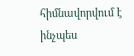հիմնավորվում է ինչպես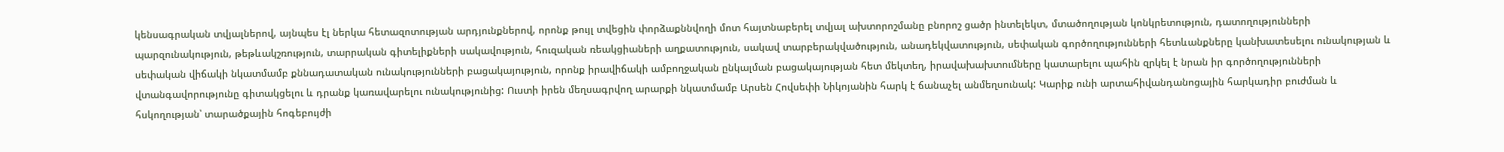կենսագրական տվյալներով, այնպես էլ ներկա հետազոտության արդյունքներով, որոնք թույլ տվեցին փորձաքննվողի մոտ հայտնաբերել տվյալ ախտորոշմանը բնորոշ ցածր ինտելեկտ, մտածողության կոնկրետություն, դատողությունների պարզունակություն, թեթևակշռություն, տարրական գիտելիքների սակավություն, հուզական ռեակցիաների աղքատություն, սակավ տարբերակվածություն, անադեկվատություն, սեփական գործողությունների հետևանքները կանխատեսելու ունակության և սեփական վիճակի նկատմամբ քննադատական ունակությունների բացակայություն, որոնք իրավիճակի ամբողջական ընկալման բացակայության հետ մեկտեղ, իրավախախտումները կատարելու պահին զրկել է նրան իր գործողությունների վտանգավորությունը գիտակցելու և դրանք կառավարելու ունակությունից: Ուստի իրեն մեղսագրվող արարքի նկատմամբ Արսեն Հովսեփի Նիկոյանին հարկ է ճանաչել անմեղսունակ: Կարիք ունի արտահիվանդանոցային հարկադիր բուժման և հսկողության՝ տարածքային հոգեբույժի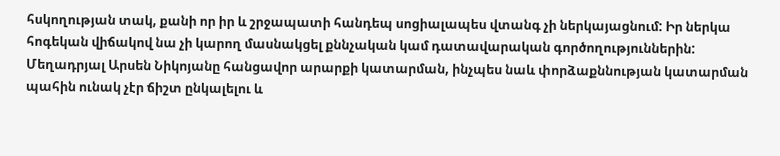հսկողության տակ, քանի որ իր և շրջապատի հանդեպ սոցիալապես վտանգ չի ներկայացնում: Իր ներկա հոգեկան վիճակով նա չի կարող մասնակցել քննչական կամ դատավարական գործողություններին: Մեղադրյալ Արսեն Նիկոյանը հանցավոր արարքի կատարման, ինչպես նաև փորձաքննության կատարման պահին ունակ չէր ճիշտ ընկալելու և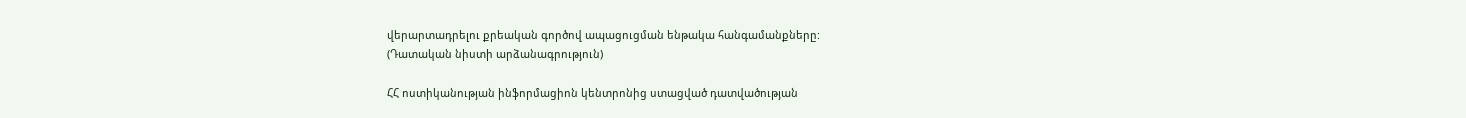վերարտադրելու քրեական գործով ապացուցման ենթակա հանգամանքները:
(Դատական նիստի արձանագրություն)

ՀՀ ոստիկանության ինֆորմացիոն կենտրոնից ստացված դատվածության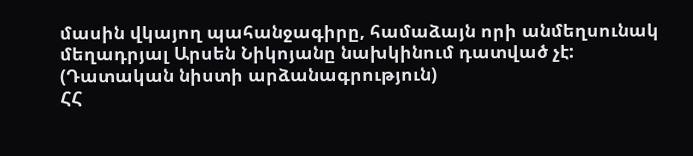մասին վկայող պահանջագիրը, համաձայն որի անմեղսունակ մեղադրյալ Արսեն Նիկոյանը նախկինում դատված չէ:
(Դատական նիստի արձանագրություն)
ՀՀ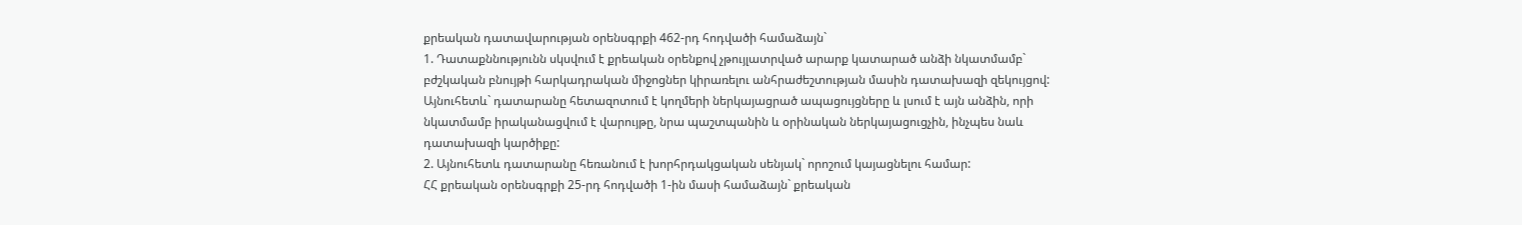քրեական դատավարության օրենսգրքի 462-րդ հոդվածի համաձայն`
1. Դատաքննությունն սկսվում է քրեական օրենքով չթույլատրված արարք կատարած անձի նկատմամբ` բժշկական բնույթի հարկադրական միջոցներ կիրառելու անհրաժեշտության մասին դատախազի զեկույցով: Այնուհետև` դատարանը հետազոտում է կողմերի ներկայացրած ապացույցները և լսում է այն անձին, որի նկատմամբ իրականացվում է վարույթը, նրա պաշտպանին և օրինական ներկայացուցչին, ինչպես նաև դատախազի կարծիքը:
2. Այնուհետև դատարանը հեռանում է խորհրդակցական սենյակ` որոշում կայացնելու համար:
ՀՀ քրեական օրենսգրքի 25-րդ հոդվածի 1-ին մասի համաձայն` քրեական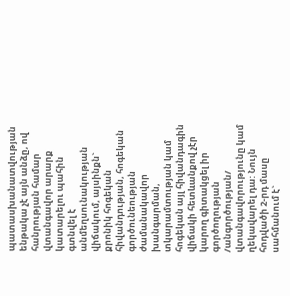պատասխանատվության ենթակա չէ այն անձը, ով հանրության համար վտանգավոր արարք կատարելու պահին գտնվել է անմեղսունակության վիճակում, այսինքն` քրոնիկ հոգեկան հիվանդության, հոգեկան գործունեության ժամանակավոր խանգարման, տկարամտության կամ հոգեկան այլ հիվանդագին վիճակի հետևանքով չէր կարող գիտակցել իր գործողության /անգործության/ վտանգավորությունը կամ ղեկավարել դա: Նույն հոդվածի 2-րդ մասը սահմանում է`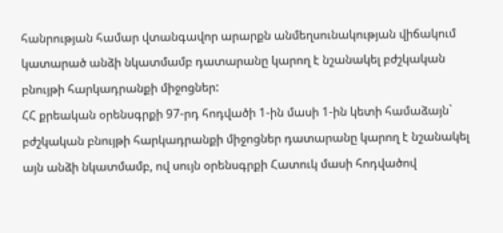հանրության համար վտանգավոր արարքն անմեղսունակության վիճակում կատարած անձի նկատմամբ դատարանը կարող է նշանակել բժշկական բնույթի հարկադրանքի միջոցներ:
ՀՀ քրեական օրենսգրքի 97-րդ հոդվածի 1-ին մասի 1-ին կետի համաձայն` բժշկական բնույթի հարկադրանքի միջոցներ դատարանը կարող է նշանակել այն անձի նկատմամբ, ով սույն օրենսգրքի Հատուկ մասի հոդվածով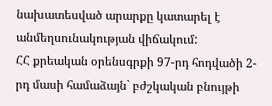նախատեսված արարքը կատարել է անմեղսունակության վիճակում:
ՀՀ քրեական օրենսգրքի 97-րդ հոդվածի 2-րդ մասի համաձայն` բժշկական բնույթի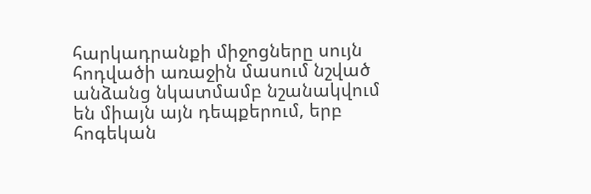հարկադրանքի միջոցները սույն հոդվածի առաջին մասում նշված անձանց նկատմամբ նշանակվում են միայն այն դեպքերում, երբ հոգեկան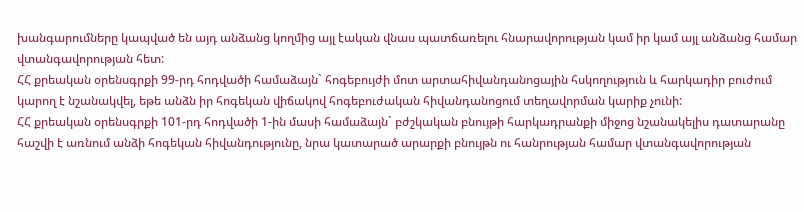խանգարումները կապված են այդ անձանց կողմից այլ էական վնաս պատճառելու հնարավորության կամ իր կամ այլ անձանց համար վտանգավորության հետ:
ՀՀ քրեական օրենսգրքի 99-րդ հոդվածի համաձայն` հոգեբույժի մոտ արտահիվանդանոցային հսկողություն և հարկադիր բուժում կարող է նշանակվել, եթե անձն իր հոգեկան վիճակով հոգեբուժական հիվանդանոցում տեղավորման կարիք չունի:
ՀՀ քրեական օրենսգրքի 101-րդ հոդվածի 1-ին մասի համաձայն` բժշկական բնույթի հարկադրանքի միջոց նշանակելիս դատարանը հաշվի է առնում անձի հոգեկան հիվանդությունը, նրա կատարած արարքի բնույթն ու հանրության համար վտանգավորության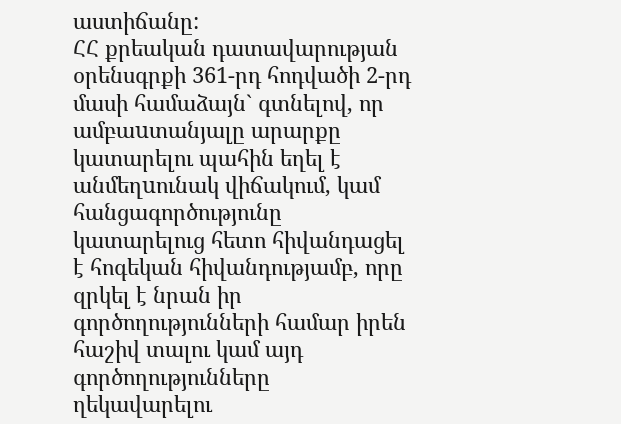աստիճանը:
ՀՀ քրեական դատավարության օրենսգրքի 361-րդ հոդվածի 2-րդ մասի համաձայն` գտնելով, որ ամբաuտանյալը արարքը կատարելու պահին եղել է անմեղuունակ վիճակում, կամ հանցագործությունը կատարելուց հետո հիվանդացել է հոգեկան հիվանդությամբ, որը զրկել է նրան իր գործողությունների համար իրեն հաշիվ տալու կամ այդ գործողությունները ղեկավարելու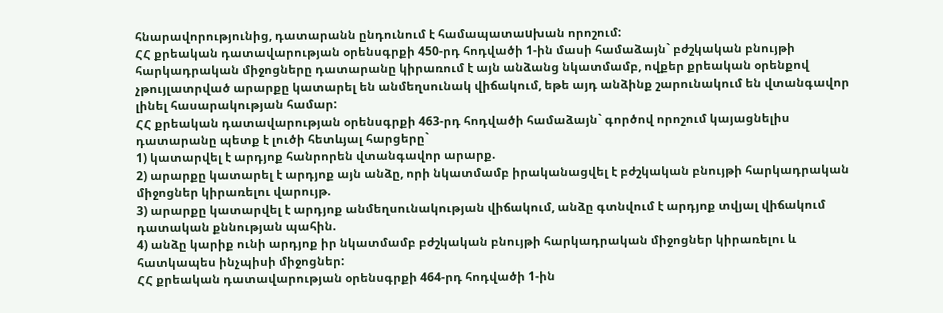հնարավորությունից, դատարանն ընդունում է համապատաuխան որոշում:
ՀՀ քրեական դատավարության օրենսգրքի 450-րդ հոդվածի 1-ին մասի համաձայն` բժշկական բնույթի հարկադրական միջոցները դատարանը կիրառում է այն անձանց նկատմամբ, ովքեր քրեական օրենքով չթույլատրված արարքը կատարել են անմեղսունակ վիճակում, եթե այդ անձինք շարունակում են վտանգավոր լինել հասարակության համար:
ՀՀ քրեական դատավարության օրենսգրքի 463-րդ հոդվածի համաձայն` գործով որոշում կայացնելիս դատարանը պետք է լուծի հետևյալ հարցերը`
1) կատարվել է արդյոք հանրորեն վտանգավոր արարք.
2) արարքը կատարել է արդյոք այն անձը, որի նկատմամբ իրականացվել է բժշկական բնույթի հարկադրական միջոցներ կիրառելու վարույթ.
3) արարքը կատարվել է արդյոք անմեղսունակության վիճակում, անձը գտնվում է արդյոք տվյալ վիճակում դատական քննության պահին.
4) անձը կարիք ունի արդյոք իր նկատմամբ բժշկական բնույթի հարկադրական միջոցներ կիրառելու և հատկապես ինչպիսի միջոցներ:
ՀՀ քրեական դատավարության օրենսգրքի 464-րդ հոդվածի 1-ին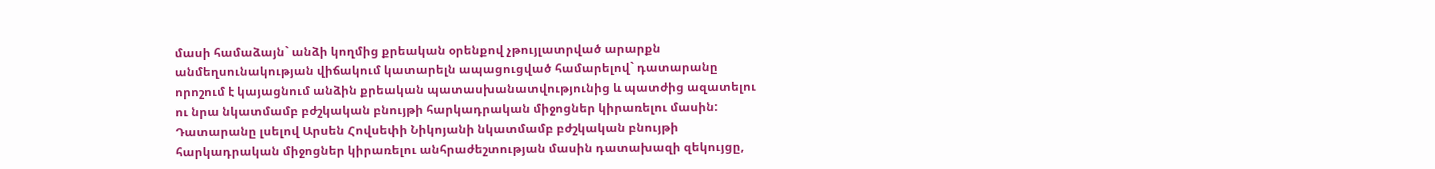մասի համաձայն` անձի կողմից քրեական օրենքով չթույլատրված արարքն անմեղսունակության վիճակում կատարելն ապացուցված համարելով` դատարանը որոշում է կայացնում անձին քրեական պատասխանատվությունից և պատժից ազատելու ու նրա նկատմամբ բժշկական բնույթի հարկադրական միջոցներ կիրառելու մասին:
Դատարանը լսելով Արսեն Հովսեփի Նիկոյանի նկատմամբ բժշկական բնույթի հարկադրական միջոցներ կիրառելու անհրաժեշտության մասին դատախազի զեկույցը,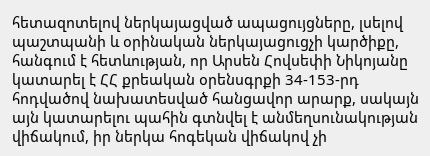հետազոտելով ներկայացված ապացույցները, լսելով պաշտպանի և օրինական ներկայացուցչի կարծիքը, հանգում է հետևության, որ Արսեն Հովսեփի Նիկոյանը կատարել է ՀՀ քրեական օրենսգրքի 34-153-րդ հոդվածով նախատեսված հանցավոր արարք, սակայն այն կատարելու պահին գտնվել է անմեղսունակության վիճակում, իր ներկա հոգեկան վիճակով չի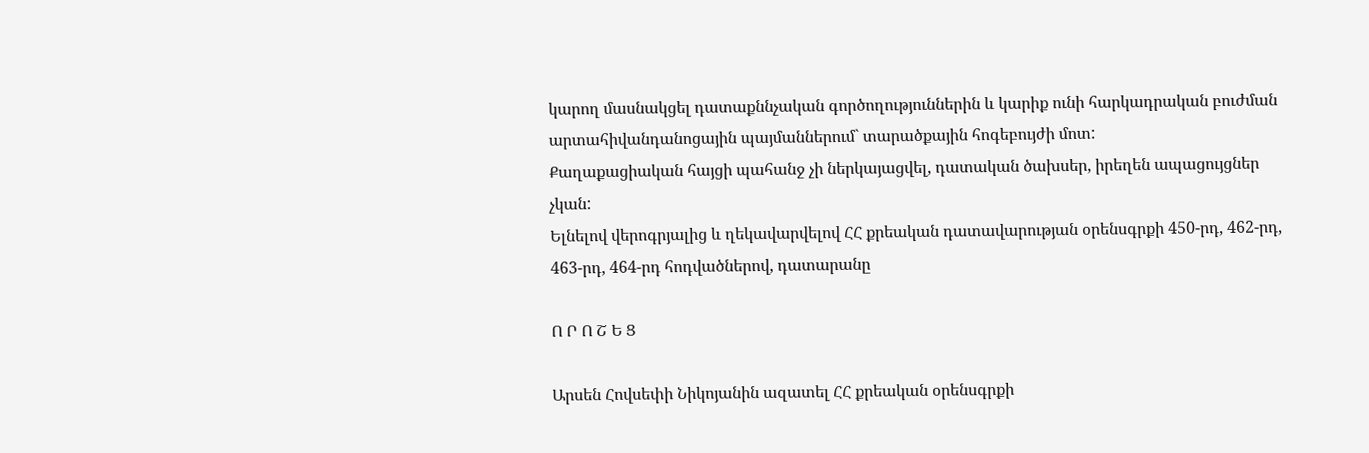կարող մասնակցել դատաքննչական գործողություններին և կարիք ունի հարկադրական բուժման արտահիվանդանոցային պայմաններում` տարածքային հոգեբույժի մոտ:
Քաղաքացիական հայցի պահանջ չի ներկայացվել, դատական ծախսեր, իրեղեն ապացույցներ չկան:
Ելնելով վերոգրյալից և ղեկավարվելով ՀՀ քրեական դատավարության օրենսգրքի 450-րդ, 462-րդ, 463-րդ, 464-րդ հոդվածներով, դատարանը

Ո Ր Ո Շ Ե Ց

Արսեն Հովսեփի Նիկոյանին ազատել ՀՀ քրեական օրենսգրքի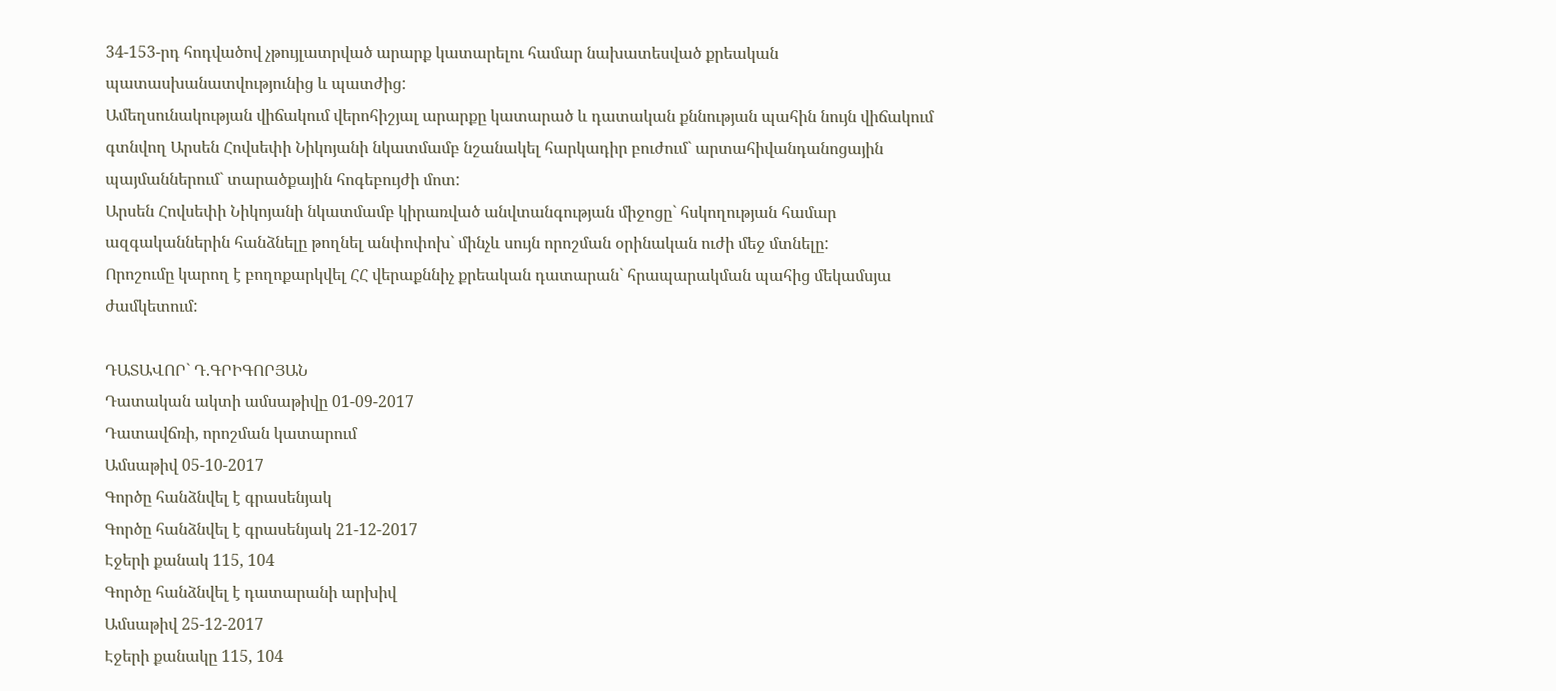34-153-րդ հոդվածով չթույլատրված արարք կատարելու համար նախատեսված քրեական պատասխանատվությունից և պատժից:
Ամեղսունակության վիճակում վերոհիշյալ արարքը կատարած և դատական քննության պահին նույն վիճակում գտնվող Արսեն Հովսեփի Նիկոյանի նկատմամբ նշանակել հարկադիր բուժում` արտահիվանդանոցային պայմաններում` տարածքային հոգեբույժի մոտ:
Արսեն Հովսեփի Նիկոյանի նկատմամբ կիրառված անվտանգության միջոցը` հսկողության համար ազգականներին հանձնելը թողնել անփոփոխ` մինչև սույն որոշման օրինական ուժի մեջ մտնելը:
Որոշումը կարող է բողոքարկվել ՀՀ վերաքննիչ քրեական դատարան` հրապարակման պահից մեկամսյա ժամկետում:

ԴԱՏԱՎՈՐ` Դ.ԳՐԻԳՈՐՅԱՆ
Դատական ակտի ամսաթիվը 01-09-2017
Դատավճռի, որոշման կատարում
Ամսաթիվ 05-10-2017
Գործը հանձնվել է գրասենյակ
Գործը հանձնվել է գրասենյակ 21-12-2017
Էջերի քանակ 115, 104
Գործը հանձնվել է դատարանի արխիվ
Ամսաթիվ 25-12-2017
Էջերի քանակը 115, 104